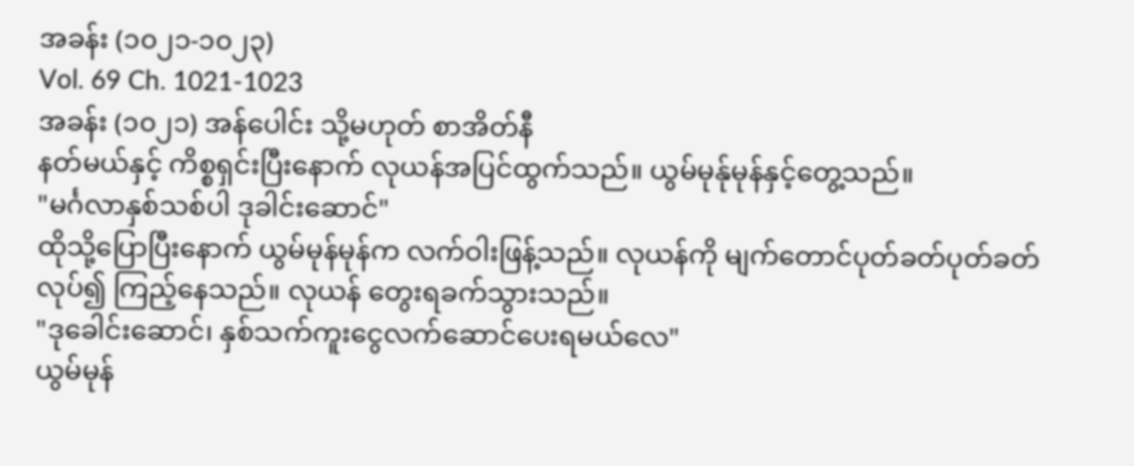အခန်း (၁၀၂၁-၁၀၂၃)
Vol. 69 Ch. 1021-1023
အခန်း (၁၀၂၁) အန်ပေါင်း သို့မဟုတ် စာအိတ်နီ
နတ်မယ်နှင့် ကိစ္စရှင်းပြီးနောက် လုယန်အပြင်ထွက်သည်။ ယွမ်မုန်ုမုန်နှင့်တွေ့သည်။
"မင်္ဂလာနှစ်သစ်ပါ ဒုခါင်းဆောင်"
ထိုသို့ပြောပြီးနောက် ယွမ်မုန်မုန်က လက်ဝါးဖြန့်သည်။ လုယန်ကို မျက်တောင်ပုတ်ခတ်ပုတ်ခတ်လုပ်၍ ကြည့်နေသည်။ လုယန် တွေးရခက်သွားသည်။
"ဒုခေါင်းဆောင်၊ နှစ်သက်ကူးငွေလက်ဆောင်ပေးရမယ်လေ"
ယွမ်မုန်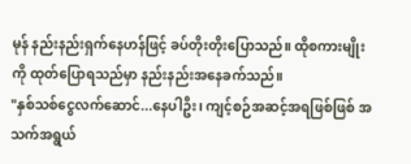မုန် နည်းနည်းရှက်နေဟန်ဖြင့် ခပ်တိုးတိုးပြောသည်။ ထိုစကားမျိုးကို ထုတ်ပြောရသည်မှာ နည်းနည်းအနေခက်သည်။
"နှစ်သစ်ငွေလက်ဆောင်...နေပါဦး၊ ကျင့်စဉ်အဆင့်အရဖြစ်ဖြစ် အသက်အရွယ်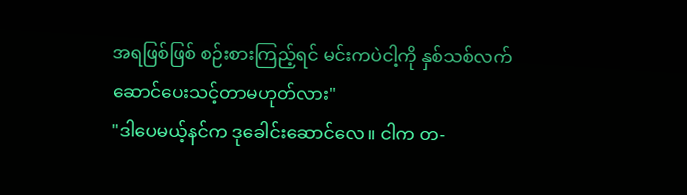အရဖြစ်ဖြစ် စဉ်းစားကြည့်ရင် မင်းကပဲငါ့ကို နှစ်သစ်လက်ဆောင်ပေးသင့်တာမဟုတ်လား"
"ဒါပေမယ့်နင်က ဒုခေါင်းဆောင်လေ။ ငါက တ-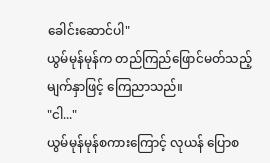ခေါင်းဆောင်ပါ"
ယွမ်မုန်မုန်က တည်ကြည်ဖြောင်မတ်သည့်မျက်နှာဖြင့် ကြေညာသည်။
"ငါ..."
ယွမ်မုန်မုန်စကားကြောင့် လုယန် ပြောစ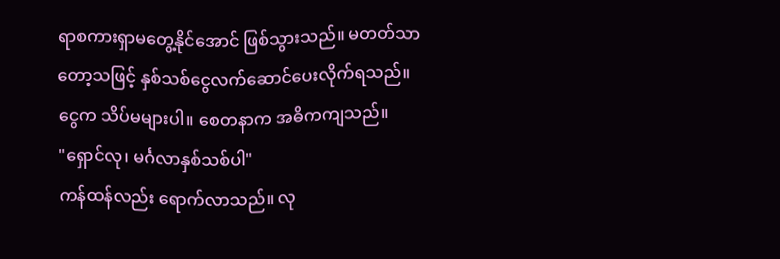ရာစကားရှာမတွေ့နိုင်အောင် ဖြစ်သွားသည်။ မတတ်သာတော့သဖြင့် နှစ်သစ်ငွေလက်ဆောင်ပေးလိုက်ရသည်။
ငွေက သိပ်မများပါ။ စေတနာက အဓိကကျသည်။
"ရှောင်လု၊ မင်္ဂလာနှစ်သစ်ပါ"
ကန်ထန်လည်း ရောက်လာသည်။ လု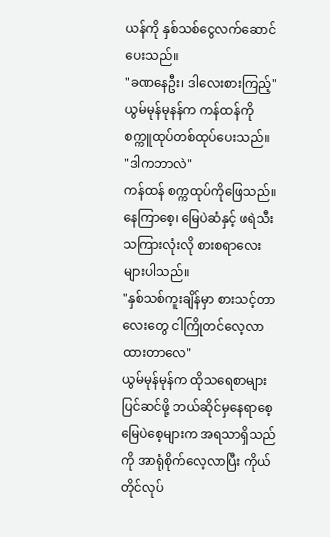ယန်ကို နှစ်သစ်ငွေလက်ဆောင်ပေးသည်။
"ခဏနေဦး၊ ဒါလေးစားကြည့်"
ယွမ်မုန်မုနန်က ကန်ထန်ကို စက္ကူထုပ်တစ်ထုပ်ပေးသည်။
"ဒါကဘာလဲ"
ကန်ထန် စက္ကထုပ်ကိုဖြေသည်။ နေကြာစေ့၊ မြေပဲဆံနှင့် ဖရဲသီးသကြားလုံးလို စားစရာလေးများပါသည်။
"နှစ်သစ်ကူးချိန်မှာ စားသင့်တာလေးတွေ ငါကြိုတင်လေ့လာထားတာလေ"
ယွမ်မုန်မုန်က ထိုသရေစာများပြင်ဆင်ဖို့ ဘယ်ဆိုင်မှနေရာစေ့ မြေပဲစေ့များက အရသာရှိသည်ကို အာရုံစိုက်လေ့လာပြီး ကိုယ်တိုင်လုပ်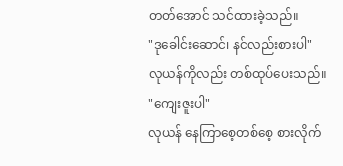တတ်အောင် သင်ထားခဲ့သည်။
"ဒုခေါင်းဆောင်၊ နင်လည်းစားပါ"
လုယန်ကိုလည်း တစ်ထုပ်ပေးသည်။
"ကျေးဇူးပါ"
လုယန် နေကြာစေ့တစ်စေ့ စားလိုက်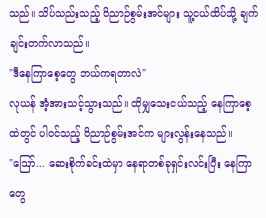သည်။ သိပ်သည်းသည့် ဝိညာဉ်စွမ်းအင်များ သူ့ငယ်ထိပ်သို့ ချက်ချင်းတက်လာသည်။
"ဒီနေကြာစေ့တွေ ဘယ်ကရတာလဲ"
လုယန် အံ့အားသင့်သွားသည်။ ထိုမျှသေးငယ်သည့် နေကြာစေ့ထဲတွင် ပါဝင်သည့် ဝိညာဉ်စွမ်းအင်က များလွန်းနေသည်။
"ဪ... ဆေးစိုက်ခင်းထဲမှာ နေရာတစ်ခုရှင်းလင်းပြီး နေကြာတွေ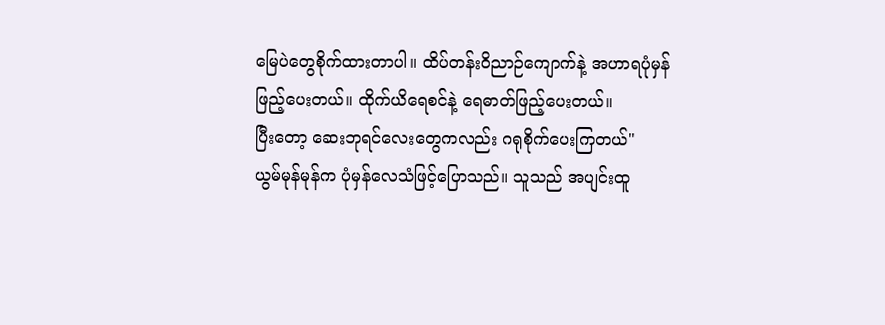မြေပဲတွေစိုက်ထားတာပါ။ ထိပ်တန်းဝိညာဉ်ကျောက်နဲ့ အဟာရပုံမှန်ဖြည့်ပေးတယ်။ ထိုက်ယိရေစင်နဲ့ ရေဓာတ်ဖြည့်ပေးတယ်။
ပြီးတော့ ဆေးဘုရင်လေးတွေကလည်း ဂရုစိုက်ပေးကြတယ်"
ယွမ်မုန်မုန်က ပုံမှန်လေသံဖြင့်ပြောသည်။ သူသည် အပျင်းထူ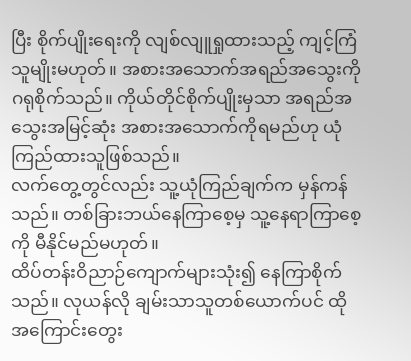ပြီး စိုက်ပျိုးရေးကို လျစ်လျူရှုထားသည့် ကျင့်ကြံသူမျိုးမဟုတ်။ အစားအသောက်အရည်အသွေးကို ဂရုစိုက်သည်။ ကိုယ်တိုင်စိုက်ပျိုးမှသာ အရည်အသွေးအမြင့်ဆုံး အစားအသောက်ကိုရမည်ဟု ယုံကြည်ထားသူဖြစ်သည်။
လက်တွေ့တွင်လည်း သူ့ယုံကြည်ချက်က မှန်ကန်သည်။ တစ်ခြားဘယ်နေကြာစေ့မှ သူ့နေရာကြာစေ့ကို မီနိုင်မည်မဟုတ်။
ထိပ်တန်းဝိညာဉ်ကျောက်များသုံး၍ နေကြာစိုက်သည်။ လုယန်လို ချမ်းသာသူတစ်ယောက်ပင် ထိုအကြောင်းတွေး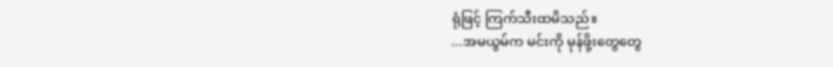ရုံဖြင့် ကြက်သီးထမိသည်။
...အမယွမ်က မင်းကို မုန်ဖို့းတွေတွေ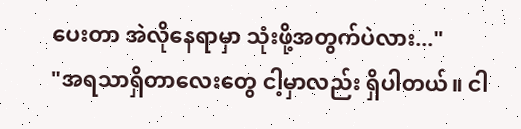ပေးတာ အဲလိုနေရာမှာ သုံးဖို့အတွက်ပဲလား..."
"အရသာရှိတာလေးတွေ ငါ့မှာလည်း ရှိပါတယ်။ ငါ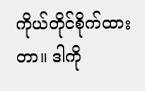ကိုယ်တိုင်စိုက်ထားတာ။ ဒါကို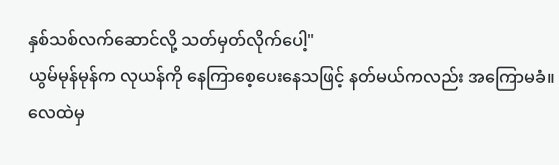နှစ်သစ်လက်ဆောင်လို့ သတ်မှတ်လိုက်ပေါ့"
ယွမ်မုန်မုန်က လုယန်ကို နေကြာစေ့ပေးနေသဖြင့် နတ်မယ်ကလည်း အကြောမခံ။
လေထဲမှ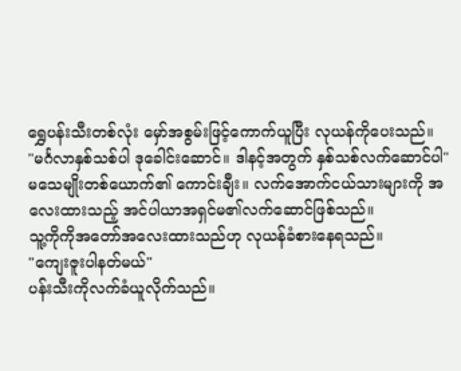ရွှေပန်းသီးတစ်လုံး မှော်အစွမ်းဖြင့်ကောက်ယူပြီး လုယန်ကိုပေးသည်။
"မင်္ဂလာနှစ်သစ်ပါ ဒုခေါင်းဆောင်။ ဒါနင့်အတွက် နှစ်သစ်လက်ဆောင်ပါ"
မသေမျိုးတစ်ယောက်၏ ကောင်းချီး။ လက်အောက်ငယ်သားများကို အလေးထားသည့် အင်ပါယာအရှင်မ၏လက်ဆောင်ဖြစ်သည်။
သူ့ကိုကိုအတော်အလေးထားသည်ဟု လုယန်ခံစားနေရသည်။
"ကျေးဇူးပါနတ်မယ်"
ပန်းသီးကိုလက်ခံယူလိုက်သည်။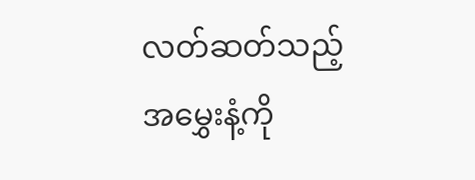လတ်ဆတ်သည့်အမွှေးနံ့ကို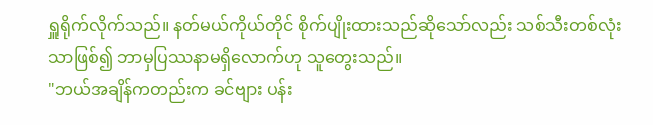ရှူရိုက်လိုက်သည်။ နတ်မယ်ကိုယ်တိုင် စိုက်ပျိုးထားသည်ဆိုသော်လည်း သစ်သီးတစ်လုံးသာဖြစ်၍ ဘာမှပြဿနာမရှိလောက်ဟု သူတွေးသည်။
"ဘယ်အချိန်ကတည်းက ခင်ဗျား ပန်း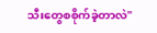သီးတွေစစိုက်ခဲ့တာလဲ"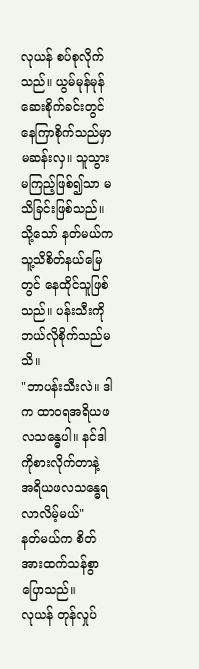လုယန် စပ်စုလိုက်သည်။ ယွမ်မုန်မုန် ဆေးစိုက်ခင်းတွင် နေကြာစိုက်သည်မှာ မဆန်းလှ။ သူသွားမကြည့်ဖြစ်၍သာ မသိခြင်းဖြစ်သည်။ သို့သော် နတ်မယ်က သူ့သိစိတ်နယ်မြေတွင် နေထိုင်သူဖြစ်သည်။ ပန်းသီးကို ဘယ်လိုစိုက်သည်မသိ။
"ဘာပန်းသီးလဲ။ ဒါက ထာဝရအရိယဖလသန္ဓေပါ။ နင်ဒါကိုစားလိုက်တာနဲ့ အရိယဖလသန္ဓေရလာလိမ့်မယ်"
နတ်မယ်က စိတ်အားထက်သန်စွာပြောသည်။
လုယန် တုန်လှုပ်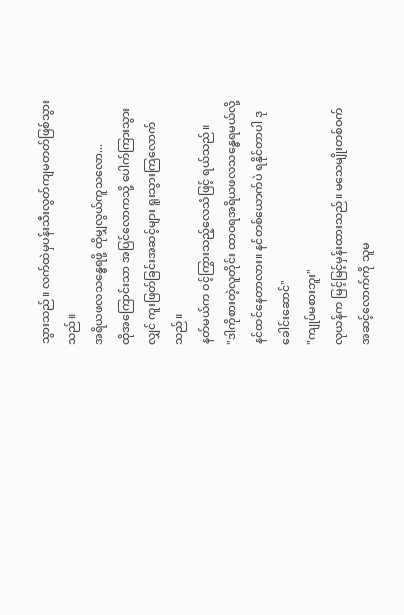သွားသည်။ လက်ထဲမှပန်းသီးလွတ်ကျမတတ်ဖြစ်သွားသည်။
အရိယဖလသန္ဓေရဖို့ ထိုမျှလွယ်ကူသလော...
ထိုအကြောင်းသာ အပြင်လောကသို့ ပေါက်ကြားသွားလျှင် ကူးဖြတ်ခြင်းအဆင့်များ ရူးသွားကြလောက်သည်။
နတ်မယ်က ဝင့်ကြွားသည့်လေသံဖြင့် ရယ်သည်။
"ဒါကိုစားတဲ့လူတိုင်း ထာဝရအရိယဖလသန္ဓေရမယ်လို့ နင်ထင်နေတာလား။ နင်တစ်ယောက်ပဲ ရနိုင်တာပါ ဒုခေါင်းဆောင်"
"ကျုပ်မစားဘူး"
လုယန်က မြင့်မြင့်မှန်းထားသည်။ မသေမျိုးတစ်ဝက်အဆင့်လောက်ကို သူမ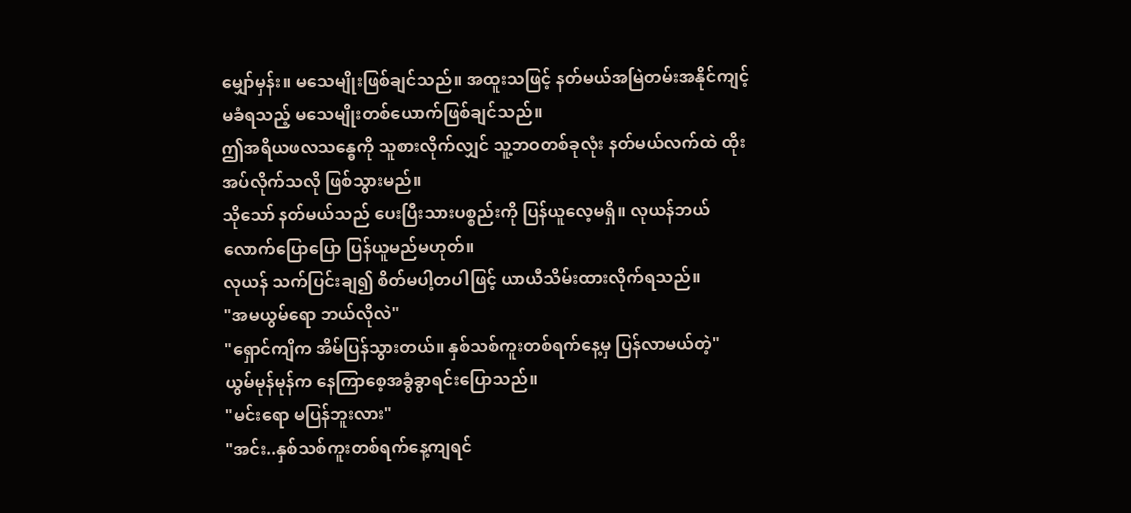မျှော်မှန်း။ မသေမျိုးဖြစ်ချင်သည်။ အထူးသဖြင့် နတ်မယ်အမြဲတမ်းအနိုင်ကျင့်မခံရသည့် မသေမျိုးတစ်ယောက်ဖြစ်ချင်သည်။
ဤအရိယဖလသန္ဓေကို သူစားလိုက်လျှင် သူ့ဘဝတစ်ခုလုံး နတ်မယ်လက်ထဲ ထိုးအပ်လိုက်သလို ဖြစ်သွားမည်။
သိုသော် နတ်မယ်သည် ပေးပြီးသားပစ္စည်းကို ပြန်ယူလေ့မရှိ။ လုယန်ဘယ်လောက်ပြောပြော ပြန်ယူမည်မဟုတ်။
လုယန် သက်ပြင်းချ၍ စိတ်မပါ့တပါဖြင့် ယာယီသိမ်းထားလိုက်ရသည်။
"အမယွမ်ရော ဘယ်လိုလဲ"
"ရှောင်ကျိက အိမ်ပြန်သွားတယ်။ နှစ်သစ်ကူးတစ်ရက်နေ့မှ ပြန်လာမယ်တဲ့"
ယွမ်မုန်မုန်က နေကြာစေ့အခွံခွာရင်းပြောသည်။
"မင်းရော မပြန်ဘူးလား"
"အင်း..နှစ်သစ်ကူးတစ်ရက်နေ့ကျရင်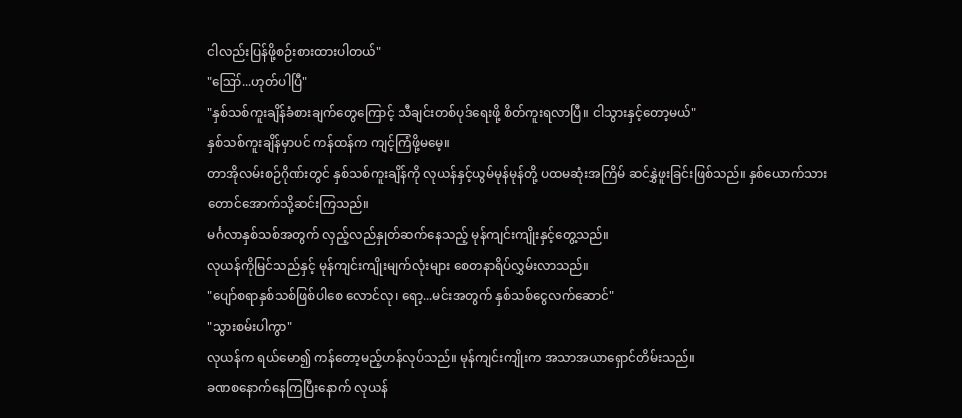ငါလည်းပြန်ဖို့စဉ်းစားထားပါတယ်"
"ဪ...ဟုတ်ပါပြီ"
"နှစ်သစ်ကူးချိန်ခံစားချက်တွေကြောင့် သီချင်းတစ်ပုဒ်ရေးဖို့ စိတ်ကူးရလာပြီ။ ငါသွားနှင့်တော့မယ်"
နှစ်သစ်ကူးချိန်မှာပင် ကန်ထန်က ကျင့်ကြံဖို့မမေ့။
တာအိုလမ်းစဉ်ဂိုဏ်းတွင် နှစ်သစ်ကူးချိန်ကို လုယန်နှင့်ယွမ်မုန်မုန်တို့ ပထမဆုံးအကြိမ် ဆင်နွှဲဖူးခြင်းဖြစ်သည်။ နှစ်ယောက်သား တောင်အောက်သို့ဆင်းကြသည်။
မင်္ဂလာနှစ်သစ်အတွက် လှည့်လည်နှုတ်ဆက်နေသည့် မုန်ကျင်းကျိုးနှင့်တွေ့သည်။
လုယန်ကိုမြင်သည်နှင့် မုန်ကျင်းကျိုးမျက်လုံးများ စေတနာရိပ်လွှမ်းလာသည်။
"ပျော်စရာနှစ်သစ်ဖြစ်ပါစေ လောင်လု၊ ရော့...မင်းအတွက် နှစ်သစ်ငွေလက်ဆောင်"
"သွားစမ်းပါကွာ"
လုယန်က ရယ်မော၍ ကန်တော့မည့်ဟန်လုပ်သည်။ မုန်ကျင်းကျိုးက အသာအယာရှောင်တိမ်းသည်။
ခဏစနောက်နေကြပြီးနောက် လုယန်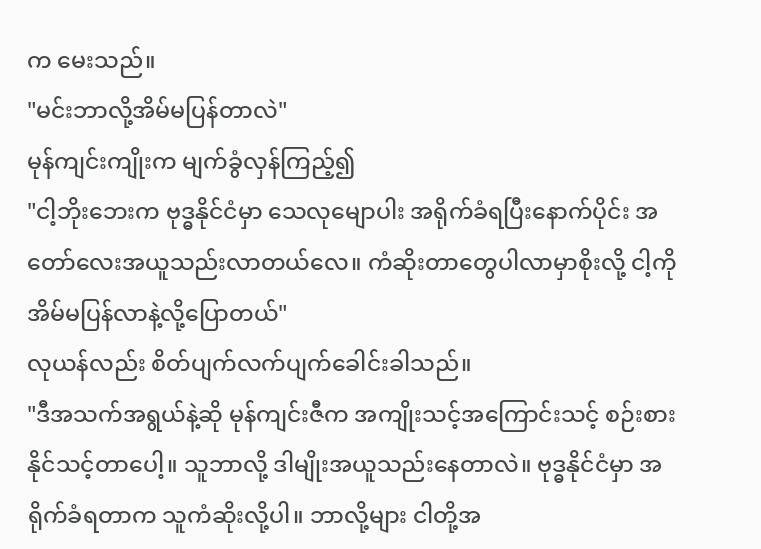က မေးသည်။
"မင်းဘာလို့အိမ်မပြန်တာလဲ"
မုန်ကျင်းကျိုးက မျက်ခွံလှန်ကြည့်၍
"ငါ့ဘိုးဘေးက ဗုဒ္ဓနိုင်ငံမှာ သေလုမျောပါး အရိုက်ခံရပြီးနောက်ပိုင်း အတော်လေးအယူသည်းလာတယ်လေ။ ကံဆိုးတာတွေပါလာမှာစိုးလို့ ငါ့ကိုအိမ်မပြန်လာနဲ့လို့ပြောတယ်"
လုယန်လည်း စိတ်ပျက်လက်ပျက်ခေါင်းခါသည်။
"ဒီအသက်အရွယ်နဲ့ဆို မုန်ကျင်းဇီက အကျိုးသင့်အကြောင်းသင့် စဉ်းစားနိုင်သင့်တာပေါ့။ သူဘာလို့ ဒါမျိုးအယူသည်းနေတာလဲ။ ဗုဒ္ဓနိုင်ငံမှာ အရိုက်ခံရတာက သူကံဆိုးလို့ပါ။ ဘာလို့များ ငါတို့အ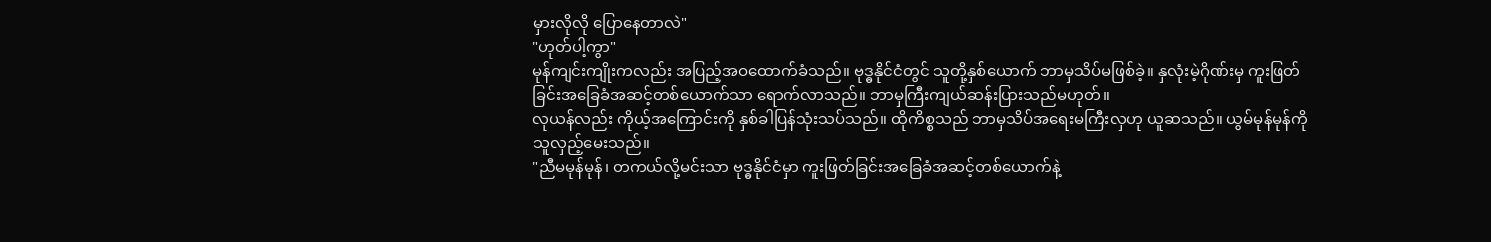မှားလိုလို ပြောနေတာလဲ"
"ဟုတ်ပါ့ကွာ"
မုန်ကျင်းကျိုးကလည်း အပြည့်အဝထောက်ခံသည်။ ဗုဒ္ဓနိုင်ငံတွင် သူတို့နှစ်ယောက် ဘာမှသိပ်မဖြစ်ခဲ့။ နှလုံးမဲ့ဂိုဏ်းမှ ကူးဖြတ်ခြင်းအခြေခံအဆင့်တစ်ယောက်သာ ရောက်လာသည်။ ဘာမှကြီးကျယ်ဆန်းပြားသည်မဟုတ်။
လုယန်လည်း ကိုယ့်အကြောင်းကို နှစ်ခါပြန်သုံးသပ်သည်။ ထိုကိစ္စသည် ဘာမှသိပ်အရေးမကြီးလှဟု ယူဆသည်။ ယွမ်မုန်မုန်ကို သူလှည့်မေးသည်။
"ညီမမုန်မုန်၊ တကယ်လို့မင်းသာ ဗုဒ္ဓနိုင်ငံမှာ ကူးဖြတ်ခြင်းအခြေခံအဆင့်တစ်ယောက်နဲ့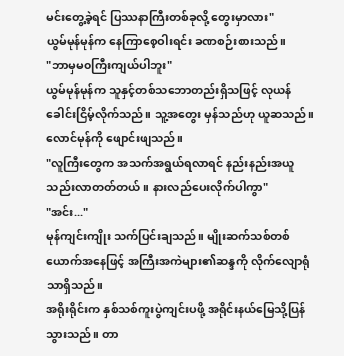မင်းတွေ့ခဲ့ရင် ပြဿနာကြီးတစ်ခုလို့ တွေးမှာလား"
ယွမ်မုန်မုန်က နေကြာစေ့ဝါးရင်း ခဏစဉ်းစားသည်။
"ဘာမှမ၀ကြီးကျယ်ပါဘူး"
ယွမ်မုန်မုန်က သူနှင့်တစ်သဘောတည်းရှိသဖြင့် လုယန် ခေါင်းငြိမ့်လိုက်သည်။ သူ့အတွေး မှန်သည်ဟု ယူဆသည်။ လောင်မုန်ကို ဖျောင်းဖျသည်။
"လူကြီးတွေက အသက်အရွယ်ရလာရင် နည်းနည်းအယူသည်းလာတတ်တယ်။ နားလည်ပေးလိုက်ပါကွာ"
"အင်း..."
မုန်ကျင်းကျိုး သက်ပြင်းချသည်။ မျိုးဆက်သစ်တစ်ယောက်အနေဖြင့် အကြီးအကဲများ၏ဆန္ဒကို လိုက်လျောရုံသာရှိသည်။
အရိုးရိုင်းက နှစ်သစ်ကူးပွဲကျင်းပဖို့ အရိုင်းနယ်မြေသို့ပြန်သွားသည်။ တာ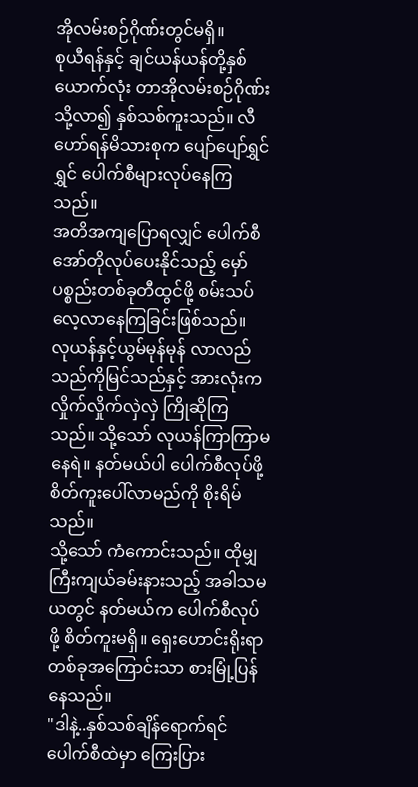အိုလမ်းစဉ်ဂိုဏ်းတွင်မရှိ။
စုယီရန်နှင့် ချင်ယန်ယန်တို့နှစ်ယောက်လုံး တာအိုလမ်းစဉ်ဂိုဏ်းသို့လာ၍ နှစ်သစ်ကူးသည်။ လီဟော်ရန်မိသားစုက ပျော်ပျော်ရွှင်ရွှင် ပေါက်စီများလုပ်နေကြသည်။
အတိအကျပြောရလျှင် ပေါက်စီအော်တိုလုပ်ပေးနိုင်သည့် မှော်ပစ္စည်းတစ်ခုတီထွင်ဖို့ စမ်းသပ်လေ့လာနေကြခြင်းဖြစ်သည်။
လုယန်နှင့်ယွမ်မုန်မုန် လာလည်သည်ကိုမြင်သည်နှင့် အားလုံးက လှိုက်လှိုက်လှဲလှဲ ကြိုဆိုကြသည်။ သို့သော် လုယန်ကြာကြာမနေရဲ။ နတ်မယ်ပါ ပေါက်စီလုပ်ဖို့ စိတ်ကူးပေါ်လာမည်ကို စိုးရိမ်သည်။
သို့သော် ကံကောင်းသည်။ ထိုမျှကြီးကျယ်ခမ်းနားသည့် အခါသမယတွင် နတ်မယ်က ပေါက်စီလုပ်ဖို့ စိတ်ကူးမရှိ။ ရှေးဟောင်းရိုးရာတစ်ခုအကြောင်းသာ စားမြုံ့ပြန်နေသည်။
"ဒါနဲ့..နှစ်သစ်ချိန်ရောက်ရင် ပေါက်စီထဲမှာ ကြေးပြား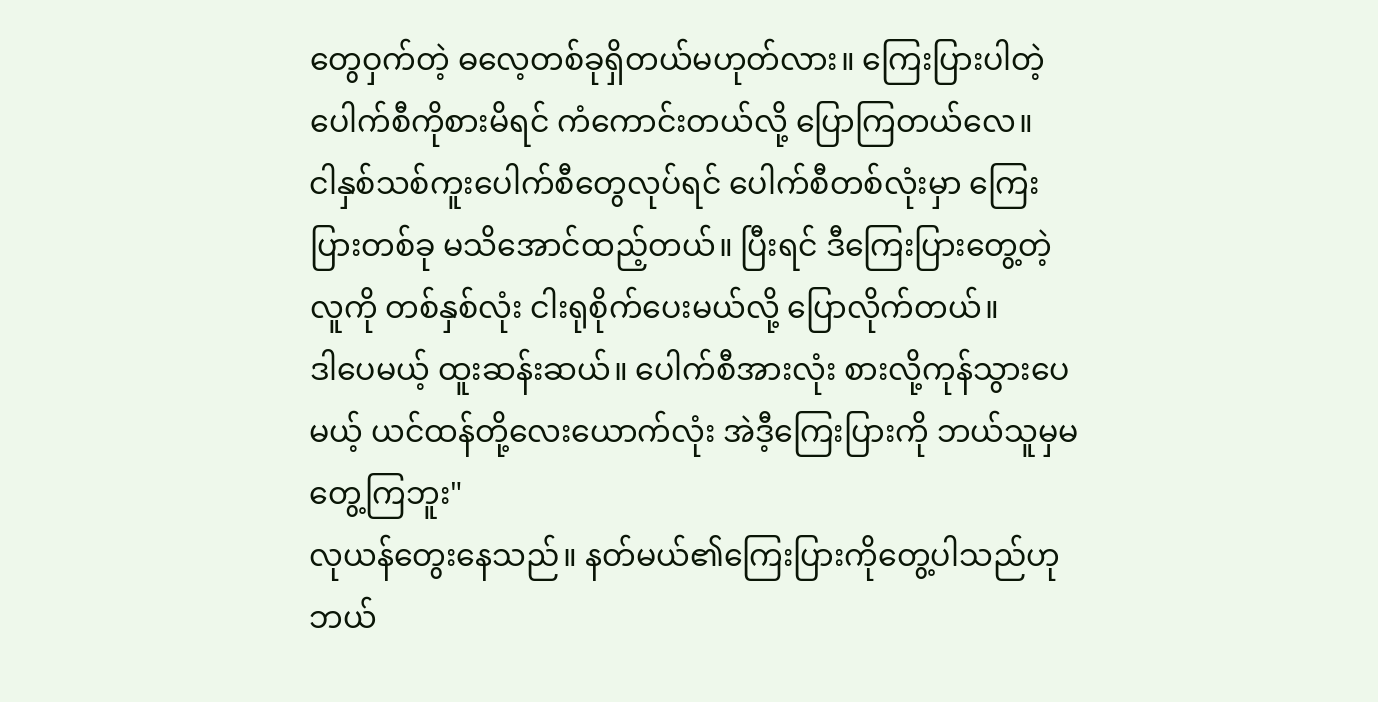တွေဝှက်တဲ့ ဓလေ့တစ်ခုရှိတယ်မဟုတ်လား။ ကြေးပြားပါတဲ့ပေါက်စီကိုစားမိရင် ကံကောင်းတယ်လို့ ပြောကြတယ်လေ။
ငါနှစ်သစ်ကူးပေါက်စီတွေလုပ်ရင် ပေါက်စီတစ်လုံးမှာ ကြေးပြားတစ်ခု မသိအောင်ထည့်တယ်။ ပြီးရင် ဒီကြေးပြားတွေ့တဲ့လူကို တစ်နှစ်လုံး ငါးရုစိုက်ပေးမယ်လို့ ပြောလိုက်တယ်။
ဒါပေမယ့် ထူးဆန်းဆယ်။ ပေါက်စီအားလုံး စားလို့ကုန်သွားပေမယ့် ယင်ထန်တို့လေးယောက်လုံး အဲဒီ့ကြေးပြားကို ဘယ်သူမှမတွေ့ကြဘူး"
လုယန်တွေးနေသည်။ နတ်မယ်၏ကြေးပြားကိုတွေ့ပါသည်ဟု ဘယ်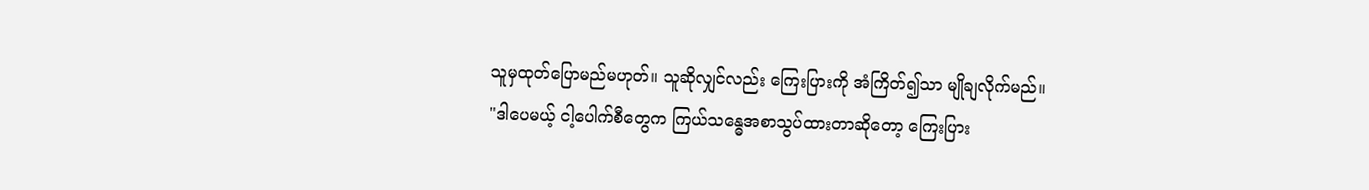သူမှထုတ်ပြောမည်မဟုတ်။ သူဆိုလျှင်လည်း ကြေးပြားကို အံကြိတ်၍သာ မျိုချလိုက်မည်။
"ဒါပေမယ့် ငါ့ပေါက်စီတွေက ကြယ်သန္ဓေအစာသွပ်ထားတာဆိုတော့ ကြေးပြား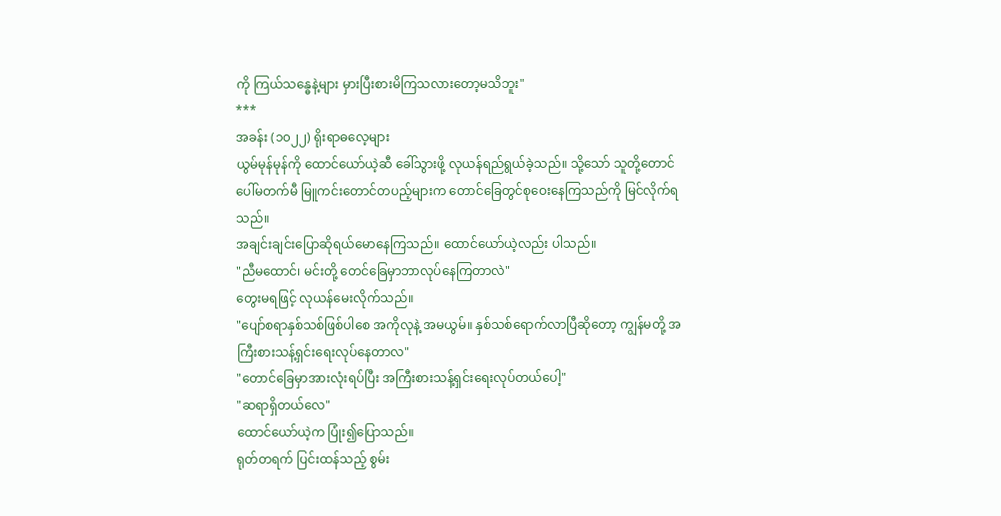ကို ကြယ်သန္ဓေနဲ့များ မှားပြီးစားမိကြသလားတော့မသိဘူး"
***
အခန်း (၁၀၂၂) ရိုးရာဓလေ့များ
ယွမ်မုန်မုန်ကို ထောင်ယော်ယဲ့ဆီ ခေါ်သွားဖို့ လုယန်ရည်ရွယ်ခဲ့သည်။ သို့သော် သူတို့တောင်ပေါ်မတက်မီ မြူကင်းတောင်တပည့်များက တောင်ခြေတွင်စုဝေးနေကြသည်ကို မြင်လိုက်ရသည်။
အချင်းချင်းပြောဆိုရယ်မောနေကြသည်။ ထောင်ယော်ယဲ့လည်း ပါသည်။
"ညီမထောင်၊ မင်းတို့ တေင်ခြေမှာဘာလုပ်နေကြတာလဲ"
တွေးမရဖြင့် လုယန်မေးလိုက်သည်။
"ပျော်စရာနှစ်သစ်ဖြစ်ပါစေ အကိုလုနဲ့ အမယွမ်။ နှစ်သစ်ရောက်လာပြီဆိုတော့ ကျွန်မတို့ အကြီးစားသန့်ရှင်းရေးလုပ်နေတာလ"
"တောင်ခြေမှာအားလုံးရပ်ပြီး အကြီးစားသန့်ရှင်းရေးလုပ်တယ်ပေါ့"
"ဆရာရှိတယ်လေ"
ထောင်ယော်ယဲ့က ပြုံး၍ပြောသည်။
ရုတ်တရက် ပြင်းထန်သည့် စွမ်း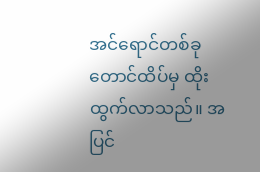အင်ရောင်တစ်ခု တောင်ထိပ်မှ ထိုးထွက်လာသည်။ အပြင်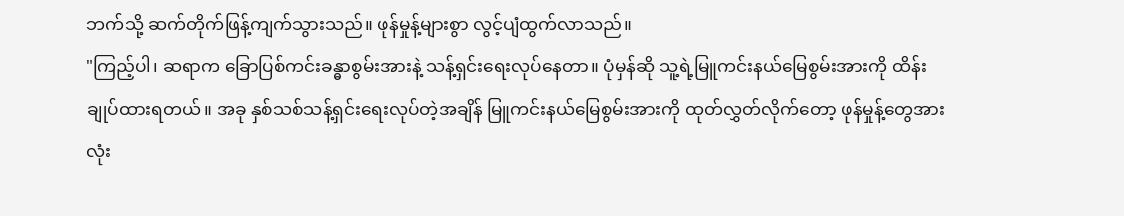ဘက်သို့ ဆက်တိုက်ဖြန့်ကျက်သွားသည်။ ဖုန်မှုန့်များစွာ လွင့်ပျံထွက်လာသည်။
"ကြည့်ပါ၊ ဆရာက ခြောပြစ်ကင်းခန္ဓာစွမ်းအားနဲ့ သန့်ရှင်းရေးလုပ်နေတာ။ ပုံမှန်ဆို သူ့ရဲ့မြူကင်းနယ်မြေစွမ်းအားကို ထိန်းချုပ်ထားရတယ်။ အခု နှစ်သစ်သန့်ရှင်းရေးလုပ်တဲ့အချိန် မြူကင်းနယ်မြေစွမ်းအားကို ထုတ်လွှတ်လိုက်တော့ ဖုန်မှုန့်တွေအားလုံး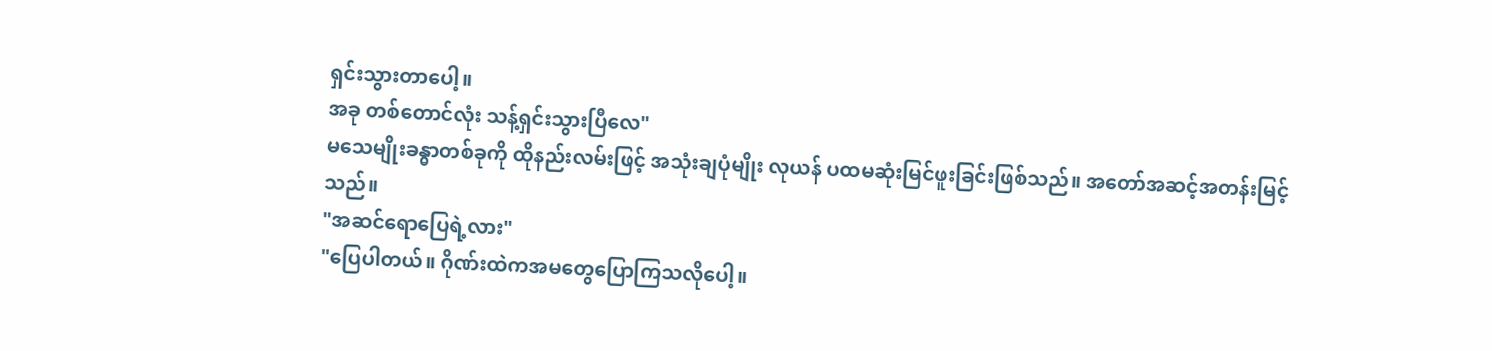ရှင်းသွားတာပေါ့။
အခု တစ်တောင်လုံး သန့်ရှင်းသွားပြီလေ"
မသေမျိုးခန္ဓာတစ်ခုကို ထိုနည်းလမ်းဖြင့် အသုံးချပုံမျိုး လုယန် ပထမဆုံးမြင်ဖူးခြင်းဖြစ်သည်။ အတော်အဆင့်အတန်းမြင့်သည်။
"အဆင်ရောပြေရဲ့လား"
"ပြေပါတယ်။ ဂိုဏ်းထဲကအမတွေပြောကြသလိုပေါ့။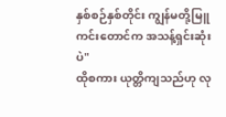နှစ်စဉ်နှစ်တိုင်း ကျွန်မတို့မြူကင်းတောင်က အသန့်ရှင်းဆုံးပဲ"
ထိုစကား ယုတ္တိကျသည်ဟု လု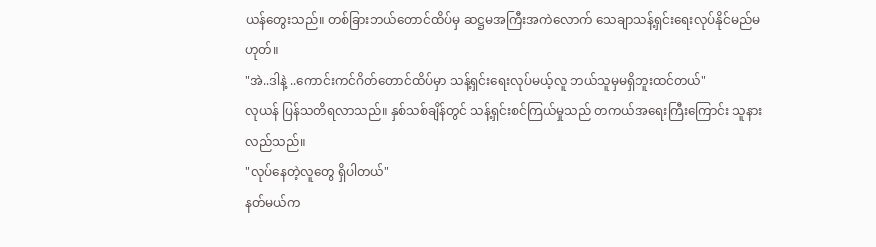ယန်တွေးသည်။ တစ်ခြားဘယ်တောင်ထိပ်မှ ဆဋ္ဌမအကြီးအကဲလောက် သေချာသန့်ရှင်းရေးလုပ်နိုင်မည်မဟုတ်။
"အဲ..ဒါနဲ့ ..ကောင်းကင်ဂိတ်တောင်ထိပ်မှာ သန့်ရှင်းရေးလုပ်မယ့်လူ ဘယ်သူမှမရှိဘူးထင်တယ်"
လုယန် ပြန်သတိရလာသည်။ နှစ်သစ်ချိန်တွင် သန့်ရှင်းစင်ကြယ်မှုသည် တကယ်အရေးကြီးကြောင်း သူနားလည်သည်။
"လုပ်နေတဲ့လူတွေ ရှိပါတယ်"
နတ်မယ်က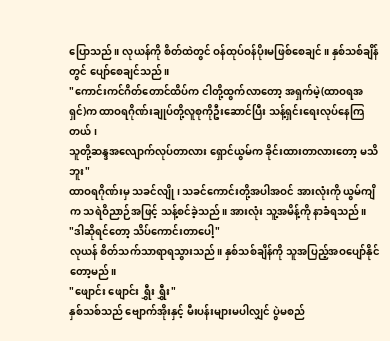ပြောသည်။ လုယန်ကို စိတ်ထဲတွင် ဝန်ထုပ်ဝန်ပိုးမဖြစ်စေချင်။ နှစ်သစ်ချိန်တွင် ပျော်စေချင်သည်။
"ကောင်းကင်ဂိတ်တောင်ထိပ်က ငါတို့ထွက်လာတော့ အရှက်မဲ့(ထာဝရအရှင်)က ထာဝရဂိုဏ်းချုပ်တို့လူစုကိုဦးဆောင်ပြီး သန့်ရှင်းရေးလုပ်နေကြတယ်၊
သူတို့ဆန္ဒအလျောက်လုပ်တာလား ရှောင်ယွမ်က ခိုင်းထားတာလားတော့ မသိဘူး"
ထာဝရဂိုဏ်းမှ သခင်လျို၊ သခင်ကောင်းတို့အပါအဝင် အားလုံးကို ယွမ်ကျိက သရဲဝိညာဉ်အဖြင့် သန့်စင်ခဲ့သည်။ အားလုံး သူ့အမိန့်ကို နာခံရသည်။
"ဒါဆိုရင်တော့ သိပ်ကောင်းတာပေါ့"
လုယန် စိတ်သက်သာရာရသွားသည်။ နှစ်သစ်ချိန်ကို သူအပြည့်အဝပျော်နိုင်တော့မည်။
"ဖျောင်း ဖျောင်း ရွှီး ရွှီး"
နှစ်သစ်သည် ဗျောက်အိုးနှင့် မီးပန်းများမပါလျှင် ပွဲမစည်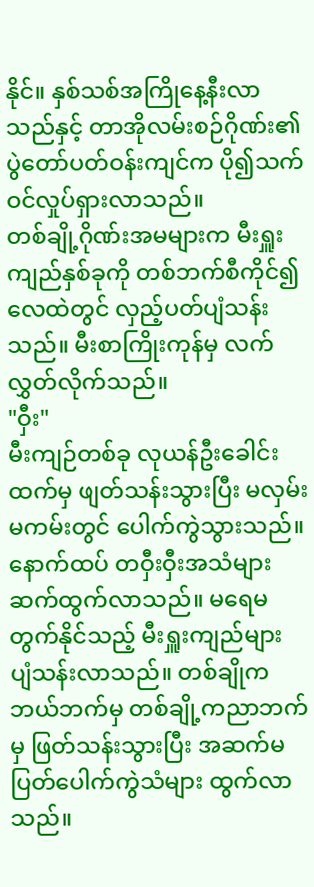နိုင်။ နှစ်သစ်အကြိုနေ့နီးလာသည်နှင့် တာအိုလမ်းစဉ်ဂိုဏ်း၏ ပွဲတော်ပတ်ဝန်းကျင်က ပို၍သက်ဝင်လှုပ်ရှားလာသည်။
တစ်ချို့ဂိုဏ်းအမများက မီးရှူးကျည်နှစ်ခုကို တစ်ဘက်စီကိုင်၍ လေထဲတွင် လှည့်ပတ်ပျံသန်းသည်။ မီးစာကြိုးကုန်မှ လက်လွှတ်လိုက်သည်။
"ဝှီး"
မီးကျဉ်တစ်ခု လုယန်ဦးခေါင်းထက်မှ ဖျတ်သန်းသွားပြီး မလှမ်းမကမ်းတွင် ပေါက်ကွဲသွားသည်။
နောက်ထပ် တဝှီးဝှီးအသံများ ဆက်ထွက်လာသည်။ မရေမတွက်နိုင်သည့် မီးရှူးကျည်များ ပျံသန်းလာသည်။ တစ်ချိုက ဘယ်ဘက်မှ တစ်ချို့ကညာဘက်မှ ဖြတ်သန်းသွားပြီး အဆက်မပြတ်ပေါက်ကွဲသံများ ထွက်လာသည်။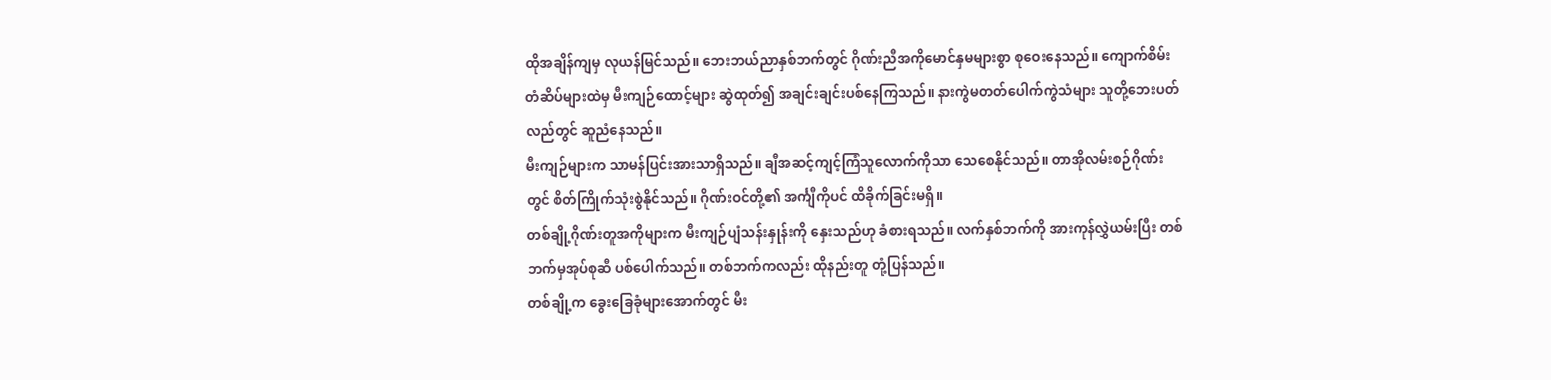ထိုအချိန်ကျမှ လုယန်မြင်သည်။ ဘေးဘယ်ညာနှစ်ဘက်တွင် ဂိုဏ်းညီအကိုမောင်နှမများစွာ စုဝေးနေသည်။ ကျောက်စိမ်းတံဆိပ်များထဲမှ မီးကျဉ်ထောင့်များ ဆွဲထုတ်၍ အချင်းချင်းပစ်နေကြသည်။ နားကွဲမတတ်ပေါက်ကွဲသံများ သူတို့ဘေးပတ်လည်တွင် ဆူညံနေသည်။
မီးကျဉ်များက သာမန်ပြင်းအားသာရှိသည်။ ချီအဆင့်ကျင့်ကြံသူလောက်ကိုသာ သေစေနိုင်သည်။ တာအိုလမ်းစဉ်ဂိုဏ်းတွင် စိတ်ကြိုက်သုံးစွဲနိုင်သည်။ ဂိုဏ်းဝင်တို့၏ အင်္ကျီကိုပင် ထိခိုက်ခြင်းမရှိ။
တစ်ချို့ဂိုဏ်းတူအကိုများက မီးကျဉ်ပျံသန်းနှုန်းကို နှေးသည်ဟု ခံစားရသည်။ လက်နှစ်ဘက်ကို အားကုန်လွှဲယမ်းပြီး တစ်ဘက်မှအုပ်စုဆီ ပစ်ပေါက်သည်။ တစ်ဘက်ကလည်း ထိုနည်းတူ တုံ့ပြန်သည်။
တစ်ချို့က ခွေးခြေခုံများအောက်တွင် မီး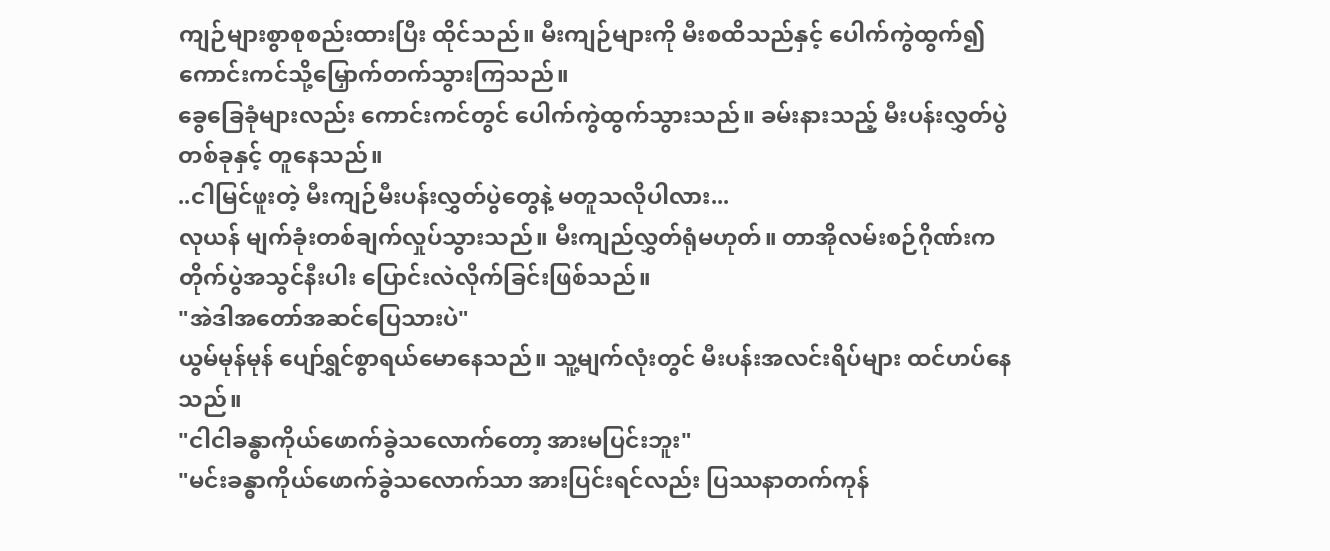ကျဉ်များစွာစုစည်းထားပြီး ထိုင်သည်။ မီးကျဉ်များကို မီးစထိသည်နှင့် ပေါက်ကွဲထွက်၍ ကောင်းကင်သို့မြှောက်တက်သွားကြသည်။
ခွေခြေခုံများလည်း ကောင်းကင်တွင် ပေါက်ကွဲထွက်သွားသည်။ ခမ်းနားသည့် မီးပန်းလွှတ်ပွဲတစ်ခုနှင့် တူနေသည်။
..ငါမြင်ဖူးတဲ့ မီးကျဉ်မီးပန်းလွှတ်ပွဲတွေနဲ့ မတူသလိုပါလား...
လုယန် မျက်ခုံးတစ်ချက်လှုပ်သွားသည်။ မီးကျည်လွှတ်ရုံမဟုတ်။ တာအိုလမ်းစဉ်ဂိုဏ်းက တိုက်ပွဲအသွင်နီးပါး ပြောင်းလဲလိုက်ခြင်းဖြစ်သည်။
"အဲဒါအတော်အဆင်ပြေသားပဲ"
ယွမ်မုန်မုန် ပျော်ရွှင်စွာရယ်မောနေသည်။ သူ့မျက်လုံးတွင် မီးပန်းအလင်းရိပ်များ ထင်ဟပ်နေသည်။
"ငါငါခန္ဓာကိုယ်ဖောက်ခွဲသလောက်တော့ အားမပြင်းဘူး"
"မင်းခန္ဓာကိုယ်ဖောက်ခွဲသလောက်သာ အားပြင်းရင်လည်း ပြဿနာတက်ကုန်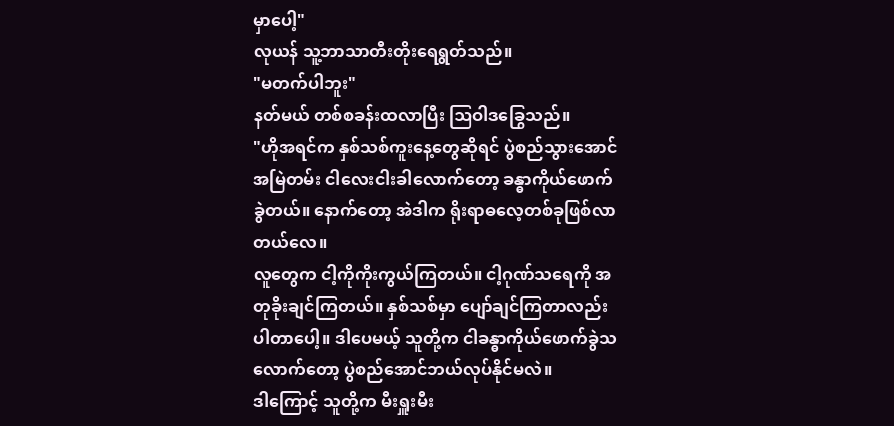မှာပေါ့"
လုယန် သူ့ဘာသာတီးတိုးရေရွတ်သည်။
"မတက်ပါဘူး"
နတ်မယ် တစ်စခန်းထလာပြီး ဩဝါဒခြွေသည်။
"ဟိုအရင်က နှစ်သစ်ကူးနေ့တွေဆိုရင် ပွဲစည်သွားအောင် အမြဲတမ်း ငါလေးငါးခါလောက်တော့ ခန္ဓာကိုယ်ဖောက်ခွဲတယ်။ နောက်တော့ အဲဒါက ရိုးရာဓလေ့တစ်ခုဖြစ်လာတယ်လေ။
လူတွေက ငါ့ကိုကိုးကွယ်ကြတယ်။ ငါ့ဂုဏ်သရေကို အတုခိုးချင်ကြတယ်။ နှစ်သစ်မှာ ပျော်ချင်ကြတာလည်း ပါတာပေါ့။ ဒါပေမယ့် သူတို့က ငါခန္ဓာကိုယ်ဖောက်ခွဲသလောက်တော့ ပွဲစည်အောင်ဘယ်လုပ်နိုင်မလဲ။
ဒါကြောင့် သူတို့က မီးရှူးမီး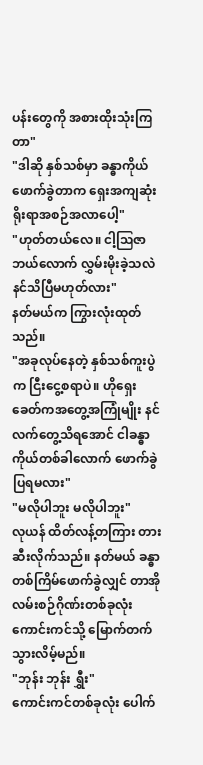ပန်းတွေကို အစားထိုးသုံးကြတာ"
"ဒါဆို နှစ်သစ်မှာ ခန္ဓာကိုယ်ဖောက်ခွဲတာက ရှေးအကျဆုံး ရိုးရာအစဉ်အလာပေါ့"
"ဟုတ်တယ်လေ။ ငါ့ဩဇာဘယ်လောက် လွှမ်းမိုးခဲ့သလဲ နင်သိပြီမဟုတ်လား"
နတ်မယ်က ကြွားလုံးထုတ်သည်။
"အခုလုပ်နေတဲ့ နှစ်သစ်ကူးပွဲက ငြီးငွေ့စရာပဲ။ ဟိုရှေးခေတ်ကအတွေ့အကြုံမျိုး နင်လက်တွေ့သိရအောင် ငါခန္ဓာကိုယ်တစ်ခါလောက် ဖောက်ခွဲပြရမလား"
"မလိုပါဘူး မလိုပါဘူး"
လုယန် ထိတ်လန့်တကြား တားဆီးလိုက်သည်။ နတ်မယ် ခန္ဓာတစ်ကြိမ်ဖောက်ခွဲလျှင် တာအိုလမ်းစဉ်ဂိုဏ်းတစ်ခုလုံး ကောင်းကင်သို့ မြောက်တက်သွားလိမ့်မည်။
"ဘုန်း ဘုန်း ရွှီး"
ကောင်းကင်တစ်ခုလုံး ပေါက်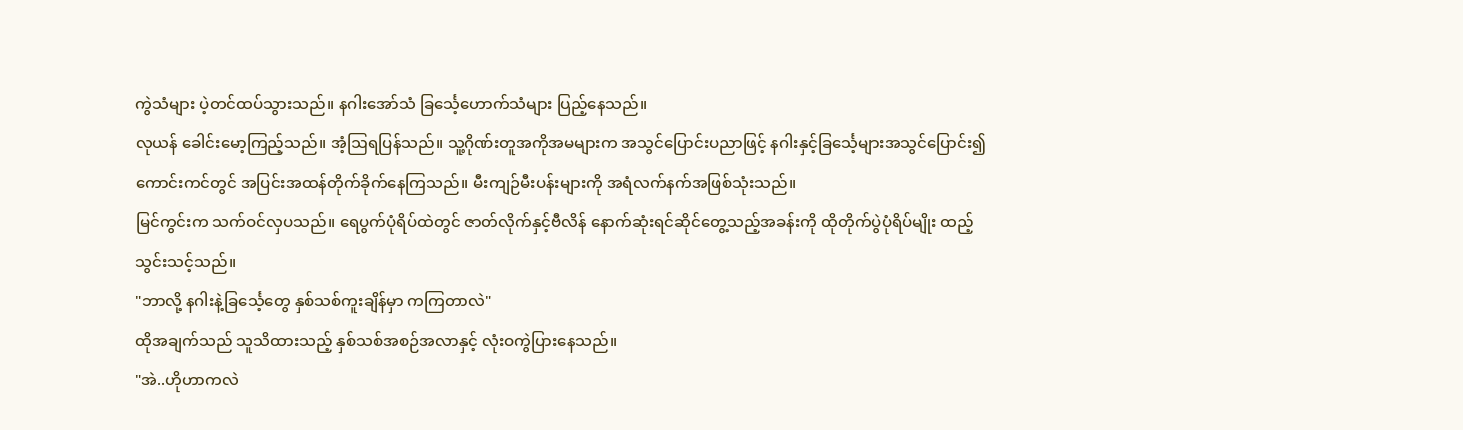ကွဲသံများ ပဲ့တင်ထပ်သွားသည်။ နဂါးအော်သံ ခြင်္သေ့ဟောက်သံများ ပြည့်နေသည်။
လုယန် ခေါင်းမော့ကြည့်သည်။ အံ့ဩရပြန်သည်။ သူ့ဂိုဏ်းတူအကိုအမများက အသွင်ပြောင်းပညာဖြင့် နဂါးနှင့်ခြင်္သေ့များအသွင်ပြောင်း၍ ကောင်းကင်တွင် အပြင်းအထန်တိုက်ခိုက်နေကြသည်။ မီးကျဉ်မီးပန်းများကို အရံလက်နက်အဖြစ်သုံးသည်။
မြင်ကွင်းက သက်ဝင်လှပသည်။ ရေပွက်ပုံရိပ်ထဲတွင် ဇာတ်လိုက်နှင့်ဗီလိန် နောက်ဆုံးရင်ဆိုင်တွေ့သည့်အခန်းကို ထိုတိုက်ပွဲပုံရိပ်မျိုး ထည့်သွင်းသင့်သည်။
"ဘာလို့ နဂါးနဲ့ခြင်္သေ့တွေ နှစ်သစ်ကူးချိန်မှာ ကကြတာလဲ"
ထိုအချက်သည် သူသိထားသည့် နှစ်သစ်အစဉ်အလာနှင့် လုံးဝကွဲပြားနေသည်။
"အဲ..ဟိုဟာကလဲ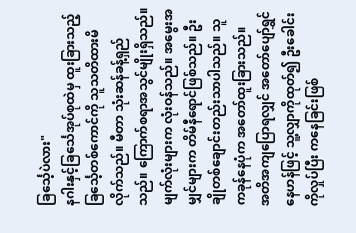ခြင်္သေ့ပဲလား"
နဂါးနှင့်ခြင်္သေအုပ်စုထဲမှ ထူးခြားသည့် ခြင်္သေ့တစ်ကောင်ကို သူသတိထားမိလိုက်သည်။ မီတာ သုံးဆန်ခန့်ရှည်သည်။ ကြောက်စရာအသွင်မျိုးရှိသည်။ မျက်လုံးများက လုံးဝန်သည်။ အမွေးအမျှင်များက တိမ်နီရောင်ဖြစ်သည်။ ဦးချိုတစ်ချောင်းတည်းသာပါသည်။ သူကခုန်နေပုံက အတော်ထူးခြားသည်။
အတိအကျပြောရလျှင် အတော်ပျော်ရွှင်နေဟန်ဖြင့် သူ့လျှာကိုထုတ်၍ ဦးခေါင်းကိုလှုပ်ပြီး ကနေခြင်းဖြစ်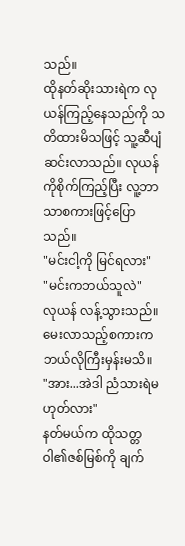သည်။
ထိုနတ်ဆိုးသားရဲက လုယန်ကြည့်နေသည်ကို သတိထားမိသဖြင့် သူ့ဆီပျံဆင်းလာသည်။ လုယန်ကိုစိုက်ကြည့်ပြီး လူ့ဘာသာစကားဖြင့်ပြောသည်။
"မင်းငါ့ကို မြင်ရလား"
"မင်းကဘယ်သူလဲ"
လုယန် လန့်သွားသည်။ မေးလာသည့်စကားက ဘယ်လိုကြီးမှန်းမသိ။
"အား...အဲဒါ ညံသားရဲမဟုတ်လား"
နတ်မယ်က ထိုသတ္တဝါ၏ဇစ်မြစ်ကို ချက်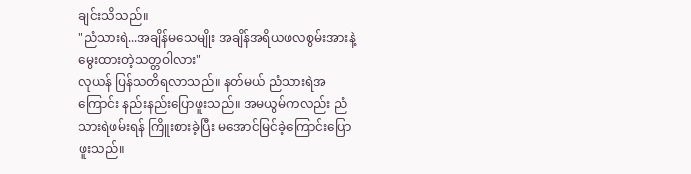ချင်းသိသည်။
"ညံသားရဲ...အချိန်မသေမျိုး အချိန်အရိယဖလစွမ်းအားနဲ့ မွေးထားတဲ့သတ္တဝါလား"
လုယန် ပြန်သတိရလာသည်။ နတ်မယ် ညံသားရဲအကြောင်း နည်းနည်းပြောဖူးသည်။ အမယွမ်ကလည်း ညံသားရဲဖမ်းရန် ကြိူးစားခဲ့ပြီး မအောင်မြင်ခဲ့ကြောင်းပြောဖူးသည်။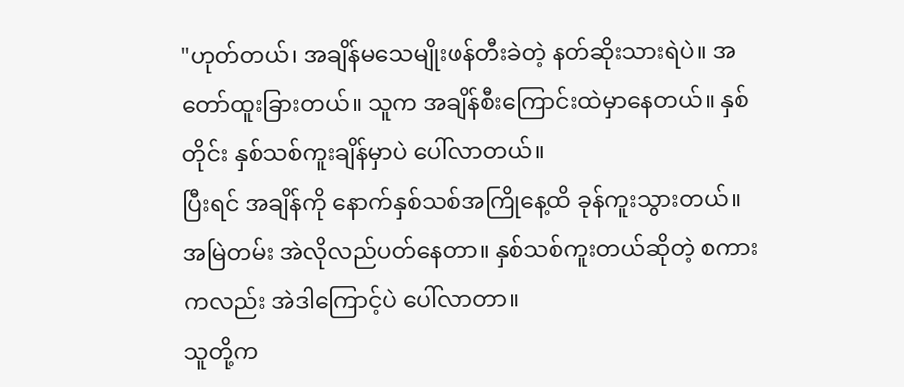"ဟုတ်တယ်၊ အချိန်မသေမျိုးဖန်တီးခဲတဲ့ နတ်ဆိုးသားရဲပဲ။ အတော်ထူးခြားတယ်။ သူက အချိန်စီးကြောင်းထဲမှာနေတယ်။ နှစ်တိုင်း နှစ်သစ်ကူးချိန်မှာပဲ ပေါ်လာတယ်။
ပြီးရင် အချိန်ကို နောက်နှစ်သစ်အကြိုနေ့ထိ ခုန်ကူးသွားတယ်။ အမြဲတမ်း အဲလိုလည်ပတ်နေတာ။ နှစ်သစ်ကူးတယ်ဆိုတဲ့ စကားကလည်း အဲဒါကြောင့်ပဲ ပေါ်လာတာ။
သူတို့က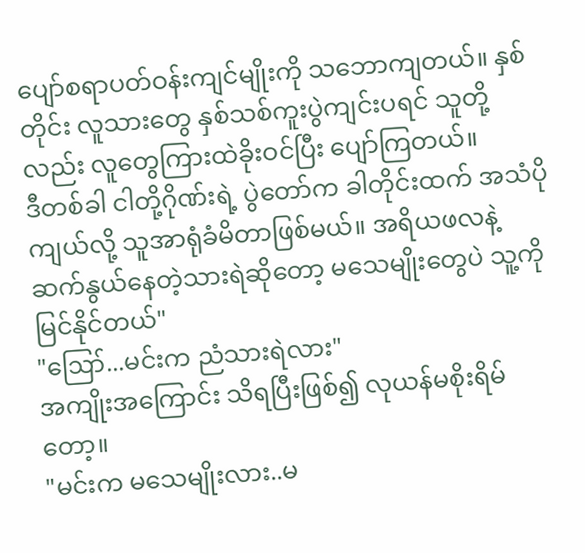ပျော်စရာပတ်ဝန်းကျင်မျိုးကို သဘောကျတယ်။ နှစ်တိုင်း လူသားတွေ နှစ်သစ်ကူးပွဲကျင်းပရင် သူတို့လည်း လူတွေကြားထဲခိုးဝင်ပြီး ပျော်ကြတယ်။
ဒီတစ်ခါ ငါတို့ဂိုဏ်းရဲ့ ပွဲတော်က ခါတိုင်းထက် အသံပိုကျယ်လို့ သူအာရုံခံမိတာဖြစ်မယ်။ အရိယဖလနဲ့ ဆက်နွယ်နေတဲ့သားရဲဆိုတော့ မသေမျိုးတွေပဲ သူ့ကိုမြင်နိုင်တယ်"
"ဪ...မင်းက ညံသားရဲလား"
အကျိုးအကြောင်း သိရပြီးဖြစ်၍ လုယန်မစိုးရိမ်တော့။
"မင်းက မသေမျိုးလား..မ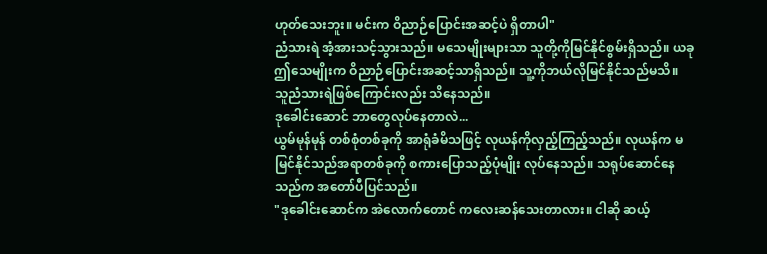ဟုတ်သေးဘူး။ မင်းက ဝိညာဉ်ပြောင်းအဆင့်ပဲ ရှိတာပါ"
ညံသားရဲ အံ့အားသင့်သွားသည်။ မသေမျိုးများသာ သူတို့ကိုမြင်နိုင်စွမ်းရှိသည်။ ယခု ဤသေမျိုးက ဝိညာဉ်ပြောင်းအဆင့်သာရှိသည်။ သူ့ကိုဘယ်လိုမြင်နိုင်သည်မသိ။ သူညံသားရဲဖြစ်ကြောင်းလည်း သိနေသည်။
ဒုခေါင်းဆောင် ဘာတွေလုပ်နေတာလဲ...
ယွမ်မုန်မုန် တစ်စုံတစ်ခုကို အာရုံခံမိသဖြင့် လုယန်ကိုလှည့်ကြည့်သည်။ လုယန်က မမြင်နိုင်သည်အရာတစ်ခုကို စကားပြောသည့်ပုံမျိုး လုပ်နေသည်။ သရုပ်ဆောင်နေသည်က အတော်ပီပြင်သည်။
"ဒုခေါင်းဆောင်က အဲလောက်တောင် ကလေးဆန်သေးတာလား။ ငါဆို ဆယ့်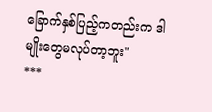ခြောက်နှစ်ပြည့်ကတည်းက ဒါမျိုးတွေမလုပ်တာ့ဘူး"
***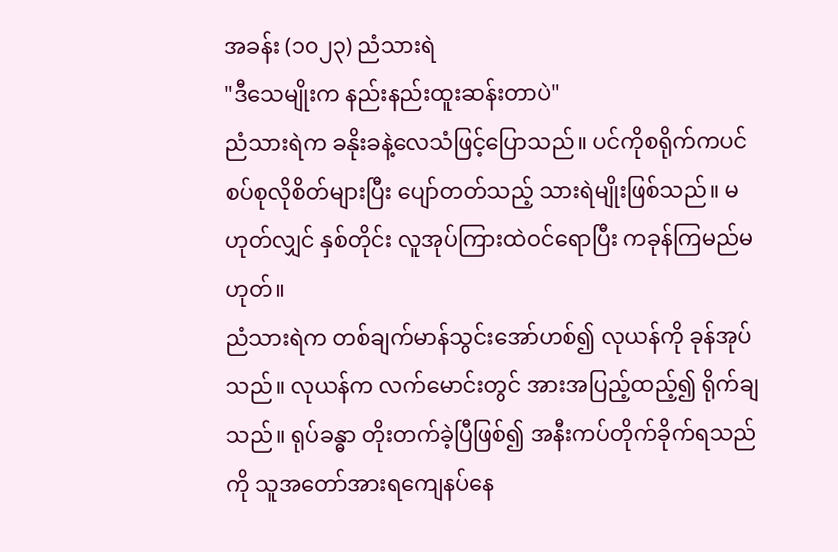အခန်း (၁၀၂၃) ညံသားရဲ
"ဒီသေမျိုးက နည်းနည်းထူးဆန်းတာပဲ"
ညံသားရဲက ခနိုးခနဲ့လေသံဖြင့်ပြောသည်။ ပင်ကိုစရိုက်ကပင် စပ်စုလိုစိတ်များပြီး ပျော်တတ်သည့် သားရဲမျိုးဖြစ်သည်။ မဟုတ်လျှင် နှစ်တိုင်း လူအုပ်ကြားထဲဝင်ရောပြီး ကခုန်ကြမည်မဟုတ်။
ညံသားရဲက တစ်ချက်မာန်သွင်းအော်ဟစ်၍ လုယန်ကို ခုန်အုပ်သည်။ လုယန်က လက်မောင်းတွင် အားအပြည့်ထည့်၍ ရိုက်ချသည်။ ရုပ်ခန္ဓာ တိုးတက်ခဲ့ပြီဖြစ်၍ အနီးကပ်တိုက်ခိုက်ရသည်ကို သူအတော်အားရကျေနပ်နေ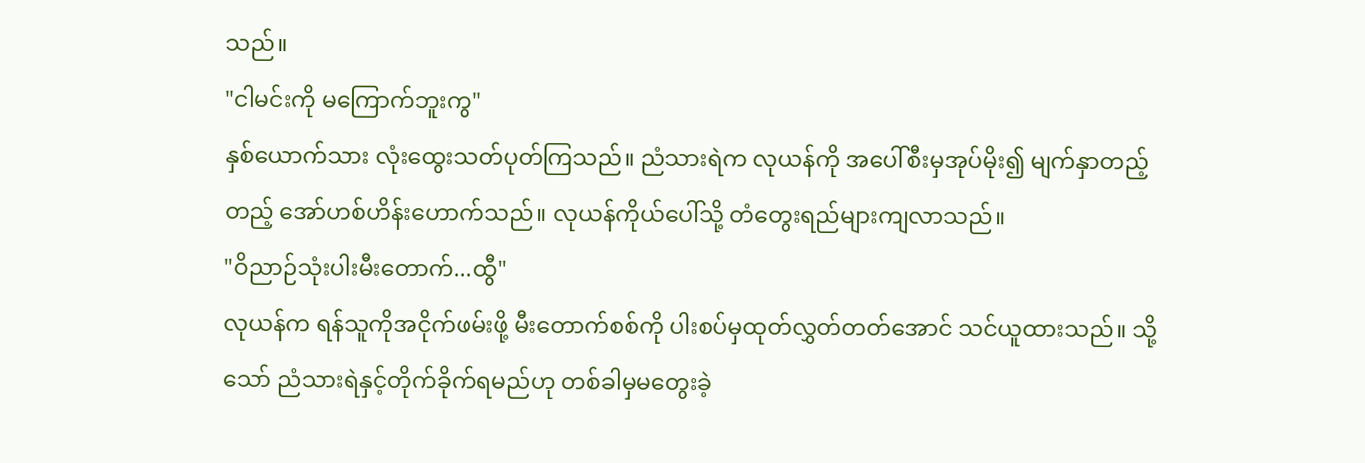သည်။
"ငါမင်းကို မကြောက်ဘူးကွ"
နှစ်ယောက်သား လုံးထွေးသတ်ပုတ်ကြသည်။ ညံသားရဲက လုယန်ကို အပေါ်စီးမှအုပ်မိုး၍ မျက်နှာတည့်တည့် အော်ဟစ်ဟိန်းဟောက်သည်။ လုယန်ကိုယ်ပေါ်သို့ တံတွေးရည်များကျလာသည်။
"ဝိညာဉ်သုံးပါးမီးတောက်...ထွီ"
လုယန်က ရန်သူကိုအငိုက်ဖမ်းဖို့ မီးတောက်စစ်ကို ပါးစပ်မှထုတ်လွှတ်တတ်အောင် သင်ယူထားသည်။ သို့သော် ညံသားရဲနှင့်တိုက်ခိုက်ရမည်ဟု တစ်ခါမှမတွေးခဲ့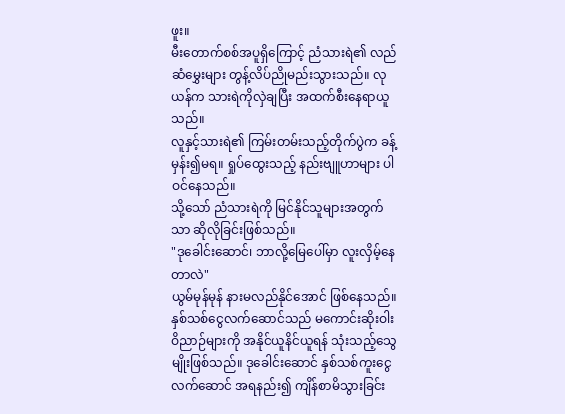ဖူး။
မီးတောက်စစ်အပူရှိကြောင့် ညံသားရဲ၏ လည်ဆံမွှေးများ တွန့်လိပ်ညိုမည်းသွားသည်။ လုယန်က သားရဲကိုလှဲချပြီး အထက်စီးနေရာယူသည်။
လူနှင့်သားရဲ၏ ကြမ်းတမ်းသည့်တိုက်ပွဲက ခန့်မှန်း၍မရ။ ရှုပ်ထွေးသည့် နည်းဗျူဟာများ ပါဝင်နေသည်။
သို့သော် ညံသားရဲကို မြင်နိုင်သူများအတွက်သာ ဆိုလိုခြင်းဖြစ်သည်။
"ဒုခေါင်းဆောင်၊ ဘာလို့မြေပေါ်မှာ လူးလှိမ့်နေတာလဲ"
ယွမ်မုန်မုန် နားမလည်နိုင်အောင် ဖြစ်နေသည်။ နှစ်သစ်ငွေလက်ဆောင်သည် မကောင်းဆိုးဝါးဝိညာဉ်များကို အနိုင်ယူနိင်ယူရန် သုံးသည့်သွေမျိုးဖြစ်သည်။ ဒုခေါင်းဆောင် နှစ်သစ်ကူးငွေလက်ဆောင် အရနည်း၍ ကျိန်စာမိသွားခြင်း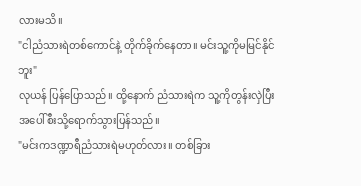လားမသိ။
"ငါညံသားရဲတစ်ကောင်နဲ့ တိုက်ခိုက်နေတာ။ မင်းသူ့ကိုမမြင်နိုင်ဘူး"
လုယန် ပြန်ပြောသည်။ ထို့နောက် ညံသားရဲက သူ့ကိုတွန်းလှဲပြီး အပေါ်စီးသို့ရောက်သွားပြန်သည်။
"မင်းကဒဏ္ဍာရီညံသားရဲမဟုတ်လား။ တစ်ခြား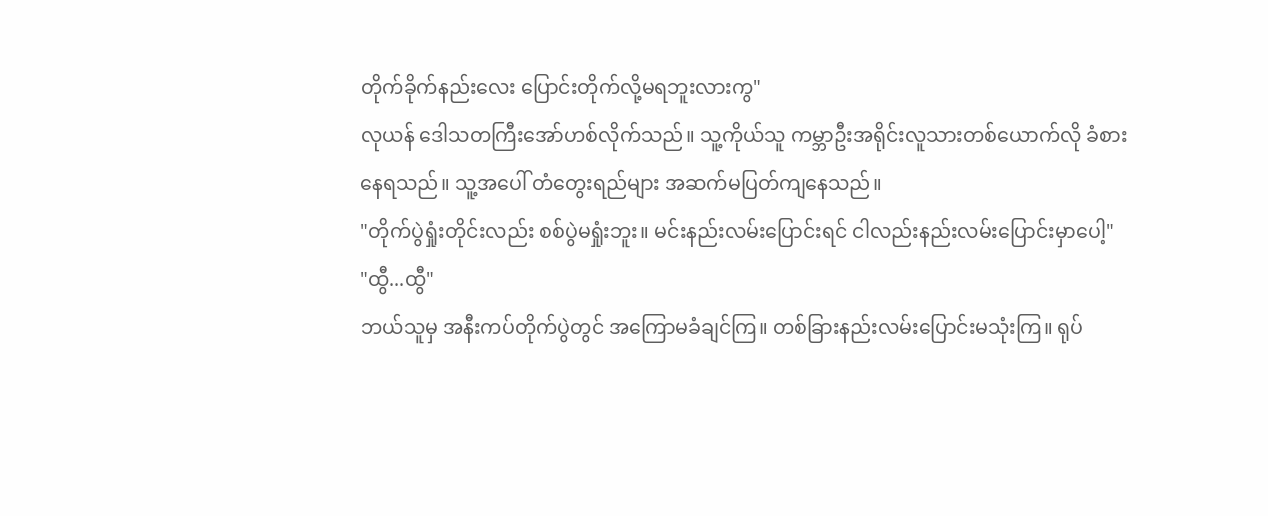တိုက်ခိုက်နည်းလေး ပြောင်းတိုက်လို့မရဘူးလားကွ"
လုယန် ဒေါသတကြီးအော်ဟစ်လိုက်သည်။ သူ့ကိုယ်သူ ကမ္ဘာဦးအရိုင်းလူသားတစ်ယောက်လို ခံစားနေရသည်။ သူ့အပေါ် တံတွေးရည်များ အဆက်မပြတ်ကျနေသည်။
"တိုက်ပွဲရှုံးတိုင်းလည်း စစ်ပွဲမရှုံးဘူး။ မင်းနည်းလမ်းပြောင်းရင် ငါလည်းနည်းလမ်းပြောင်းမှာပေါ့"
"ထွီ...ထွီ"
ဘယ်သူမှ အနီးကပ်တိုက်ပွဲတွင် အကြောမခံချင်ကြ။ တစ်ခြားနည်းလမ်းပြောင်းမသုံးကြ။ ရုပ်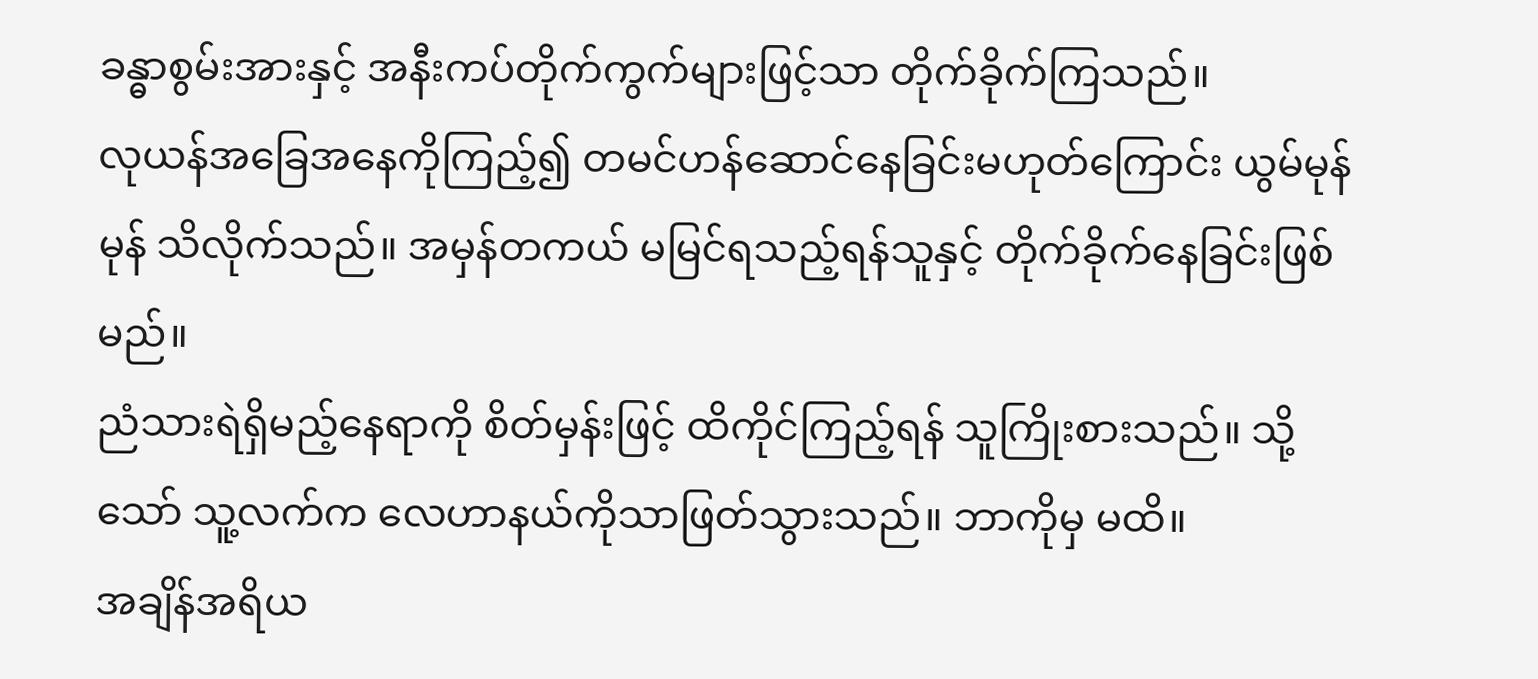ခန္ဓာစွမ်းအားနှင့် အနီးကပ်တိုက်ကွက်များဖြင့်သာ တိုက်ခိုက်ကြသည်။
လုယန်အခြေအနေကိုကြည့်၍ တမင်ဟန်ဆောင်နေခြင်းမဟုတ်ကြောင်း ယွမ်မုန်မုန် သိလိုက်သည်။ အမှန်တကယ် မမြင်ရသည့်ရန်သူနှင့် တိုက်ခိုက်နေခြင်းဖြစ်မည်။
ညံသားရဲရှိမည့်နေရာကို စိတ်မှန်းဖြင့် ထိကိုင်ကြည့်ရန် သူကြိုးစားသည်။ သို့သော် သူ့လက်က လေဟာနယ်ကိုသာဖြတ်သွားသည်။ ဘာကိုမှ မထိ။
အချိန်အရိယ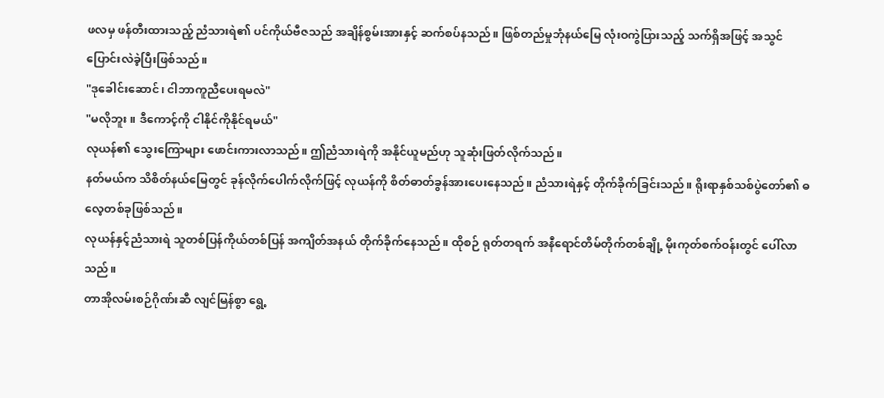ဖလမှ ဖန်တီးထားသည့် ညံသားရဲ၏ ပင်ကိုယ်ဗီဇသည် အချိန်စွမ်းအားနှင့် ဆက်စပ်နသည်။ ဖြစ်တည်မှုဘုံနယ်မြေ လုံးဝကွဲပြားသည့် သက်ရှိအဖြင့် အသွင်ပြောင်းလဲခဲ့ပြီးဖြစ်သည်။
"ဒုခေါင်းဆောင်၊ ငါဘာကူညီပေးရမလဲ"
"မလိုဘူး။ ဒီကောင့်ကို ငါနိုင်ကိုနိုင်ရမယ်"
လုယန်၏ သွေးကြောများ ဖောင်းကားလာသည်။ ဤညံသားရဲကို အနိုင်ယူမည်ဟု သူဆုံးဖြတ်လိုက်သည်။
နတ်မယ်က သိစိတ်နယ်မြေတွင် ခုန်လိုက်ပေါက်လိုက်ဖြင့် လုယန်ကို စိတ်ဓာတ်ခွန်အားပေးနေသည်။ ညံသားရဲနှင့် တိုက်ခိုက်ခြင်းသည်။ ရိုးရာနှစ်သစ်ပွဲတော်၏ ဓလေ့တစ်ခုဖြစ်သည်။
လုယန်နှင့်ညံသားရဲ သူတစ်ပြန်ကိုယ်တစ်ပြန် အကျိတ်အနယ် တိုက်ခိုက်နေသည်။ ထိုစဉ် ရုတ်တရက် အနီရောင်တိမ်တိုက်တစ်ချို့ မိုးကုတ်စက်ဝန်းတွင် ပေါ်လာသည်။
တာအိုလမ်းစဉ်ဂိုဏ်းဆီ လျင်မြန်စွာ ရွေ့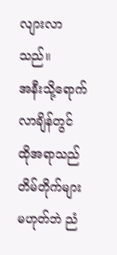လျားလာသည်။
အနီးသို့ရောက်လာချိန်တွင် ထိုအရာသည် တိမ်တိုက်များမဟုတ်ဘဲ ညံ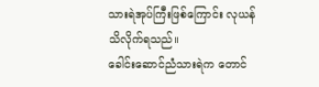သားရဲအုပ်ကြီးဖြစ်ကြောင်း လုယန်သိလိုက်ရသည်။
ခေါင်းဆောင်ညံသားရဲက တောင်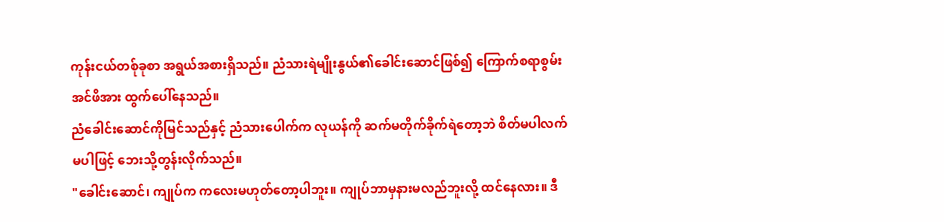ကုန်းငယ်တစ်ုခုစာ အရွယ်အစားရှိသည်။ ညံသားရဲမျိုးနွယ်၏ခေါင်းဆောင်ဖြစ်၍ ကြောက်စရာစွမ်းအင်ဖိအား ထွက်ပေါ်နေသည်။
ညံခေါင်းဆောင်ကိုမြင်သည်နှင့် ညံသားပေါက်က လုယန်ကို ဆက်မတိုက်ခိုက်ရဲတော့ဘဲ စိတ်မပါလက်မပါဖြင့် ဘေးသို့တွန်းလိုက်သည်။
"ခေါင်းဆောင်၊ ကျုပ်က ကလေးမဟုတ်တော့ပါဘူး။ ကျုပ်ဘာမှနားမလည်ဘူးလို့ ထင်နေလား။ ဒီ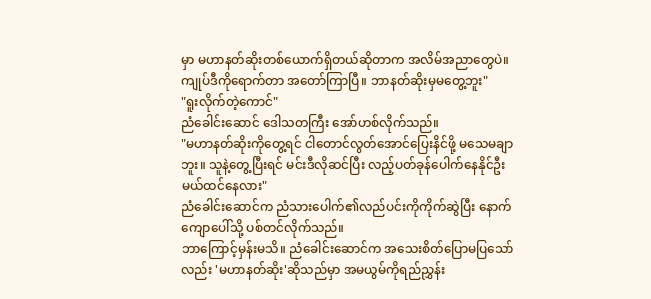မှာ မဟာနတ်ဆိုးတစ်ယောက်ရှိတယ်ဆိုတာက အလိမ်အညာတွေပဲ။ ကျုပ်ဒီကိုရောက်တာ အတော်ကြာပြီ။ ဘာနတ်ဆိုးမှမတွေ့ဘူး"
"ရူးလိုက်တဲ့ကောင်"
ညံခေါင်းဆောင် ဒေါသတကြီး အော်ဟစ်လိုက်သည်။
"မဟာနတ်ဆိုးကိုတွေ့ရင် ငါတောင်လွတ်အောင်ပြေးနိင်ဖို့ မသေမချာဘူး။ သူနဲ့တွေ့ပြီးရင် မင်းဒီလိုဆင်ပြီး လည့်ပတ်ခုန်ပေါက်နေနိုင်ဦးမယ်ထင်နေလား"
ညံခေါင်းဆောင်က ညံသားပေါက်၏လည်ပင်းကိုကိုက်ဆွဲပြီး နောက်ကျောပေါ်သို့ ပစ်တင်လိုက်သည်။
ဘာကြောင့်မှန်းမသိ။ ညံခေါင်းဆောင်က အသေးစိတ်ပြောမပြသော်လည်း 'မဟာနတ်ဆိုး'ဆိုသည်မှာ အမယွမ်ကိုရည်ညွှန်း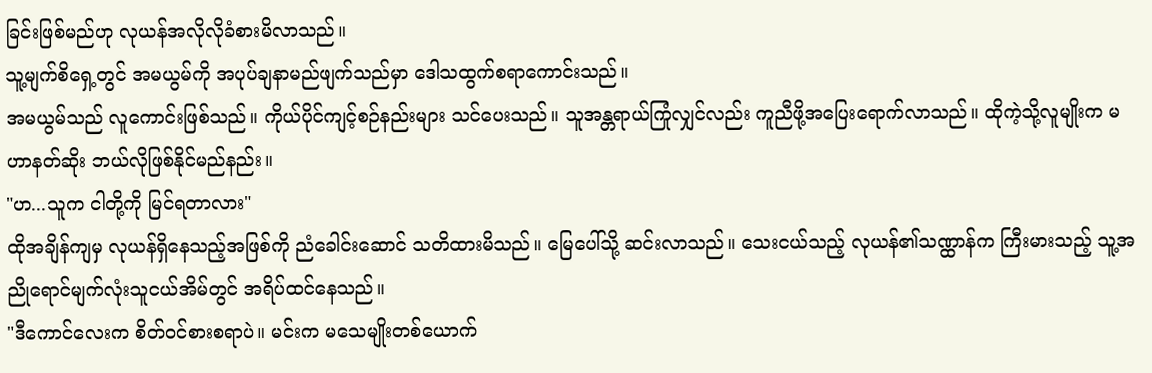ခြင်းဖြစ်မည်ဟု လုယန်အလိုလိုခံစားမိလာသည်။
သူ့မျက်စိရှေ့တွင် အမယွမ်ကို အပုပ်ချနာမည်ဖျက်သည်မှာ ဒေါသထွက်စရာကောင်းသည်။
အမယွမ်သည် လူကောင်းဖြစ်သည်။ ကိုယ်ပိုင်ကျင့်စဉ်နည်းများ သင်ပေးသည်။ သူအန္တရာယ်ကြုံလျှင်လည်း ကူညီဖို့အပြေးရောက်လာသည်။ ထိုကဲ့သို့လူမျိုးက မဟာနတ်ဆိုး ဘယ်လိုဖြစ်နိုင်မည်နည်း။
"ဟ...သူက ငါတို့ကို မြင်ရတာလား"
ထိုအချိန်ကျမှ လုယန်ရှိနေသည့်အဖြစ်ကို ညံခေါင်းဆောင် သတိထားမိသည်။ မြေပေါ်သို့ ဆင်းလာသည်။ သေးငယ်သည့် လုယန်၏သဏ္ထာန်က ကြီးမားသည့် သူ့အညိုရောင်မျက်လုံးသူငယ်အိမ်တွင် အရိပ်ထင်နေသည်။
"ဒီကောင်လေးက စိတ်ဝင်စားစရာပဲ။ မင်းက မသေမျိုးတစ်ယောက်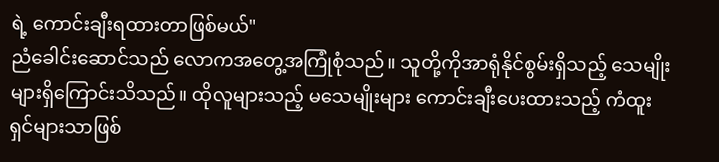ရဲ့ ကောင်းချီးရထားတာဖြစ်မယ်"
ညံခေါင်းဆောင်သည် လောကအတွေ့အကြုံစုံသည်။ သူတို့ကိုအာရုံနိုင်စွမ်းရှိသည့် သေမျိုးများရှိကြောင်းသိသည်။ ထိုလူများသည့် မသေမျိုးများ ကောင်းချီးပေးထားသည့် ကံထူးရှင်များသာဖြစ်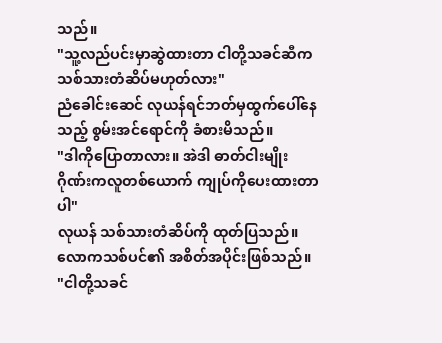သည်။
"သူ့လည်ပင်းမှာဆွဲထားတာ ငါတို့သခင်ဆီက သစ်သားတံဆိပ်မဟုတ်လား"
ညံခေါင်းဆေင် လုယန်ရင်ဘတ်မှထွက်ပေါ်နေသည့် စွမ်းအင်ရောင်ကို ခံစားမိသည်။
"ဒါကိုပြောတာလား။ အဲဒါ ဓာတ်ငါးမျိုးဂိုဏ်းကလူတစ်ယောက် ကျုပ်ကိုပေးထားတာပါ"
လုယန် သစ်သားတံဆိပ်ကို ထုတ်ပြသည်။ လောကသစ်ပင်၏ အစိတ်အပိုင်းဖြစ်သည်။
"ငါတို့သခင်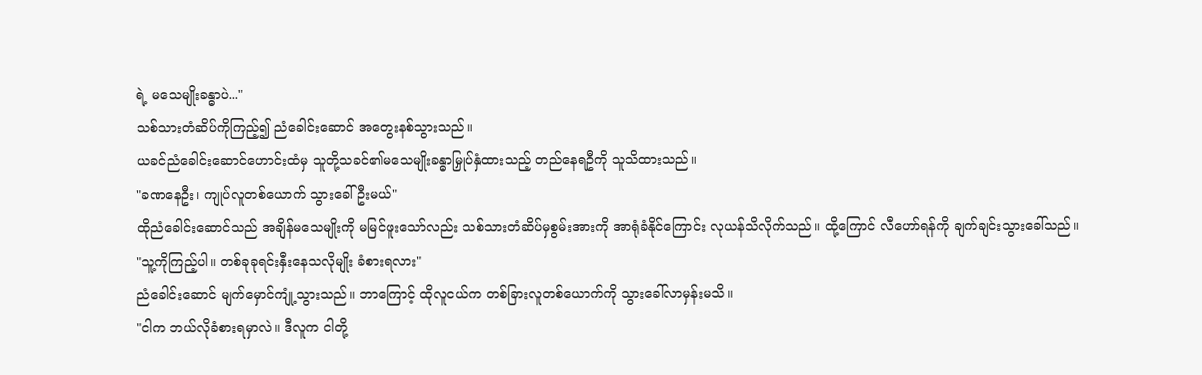ရဲ့ မသေမျိုးခန္ဓာပဲ..."
သစ်သားတံဆိပ်ကိုကြည့်၍ ညံခေါင်းဆောင် အတွေးနစ်သွားသည်။
ယခင်ညံခေါင်းဆောင်ဟောင်းထံမှ သူတို့သခင်၏မသေမျိုးခန္ဓာမြှုပ်နှံထားသည့် တည်နေရဦကို သူသိထားသည်။
"ခဏနေဦး၊ ကျုပ်လူတစ်ယောက် သွားခေါ်ဦးမယ်"
ထိုညံခေါင်းဆောင်သည် အချိန်မသေမျိုးကို မမြင်ဖူးသော်လည်း သစ်သားတံဆိပ်မှစွမ်းအားကို အာရုံခံနိုင်ကြောင်း လုယန်သိလိုက်သည်။ ထို့ကြောင် လီဟော်ရန်ကို ချက်ချင်းသွားခေါ်သည်။
"သူ့ကိုကြည့်ပါ။ တစ်ခုခုရင်းနှီးနေသလိုမျိုး ခံစားရလား"
ညံခေါင်းဆောင် မျက်မှောင်ကျုံ့သွားသည်။ ဘာကြောင့် ထိုလူငယ်က တစ်ခြားလူတစ်ယောက်ကို သွားခေါ်လာမှန်းမသိ။
"ငါက ဘယ်လိုခံစားရမှာလဲ။ ဒီလူက ငါတို့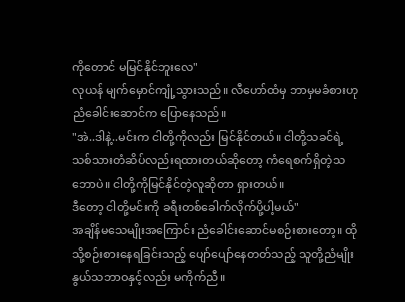ကိုတောင် မမြင်နိုင်ဘူးလေ"
လုယန် မျက်မှောင်ကျုံ့သွားသည်။ လီဟော်ထံမှ ဘာမှမခံစားဟု ညံခေါင်းဆောင်က ပြောနေသည်။
"အဲ..ဒါနဲ့..မင်းက ငါတို့ကိုလည်း မြင်နိုင်တယ်။ ငါတို့သခင်ရဲ့ သစ်သားတံဆိပ်လည်းရထားတယ်ဆိုတော့ ကံရေစက်ရှိတဲ့သဘောပဲ။ ငါတို့ကိုမြင်နိုင်တဲ့လူဆိုတာ ရှားတယ်။
ဒီတော့ ငါတို့မင်းကို ခရီးတစ်ခေါက်လိုက်ပို့ပါ့မယ်"
အချိန်မသေမျိုးအကြောင်း ညံခေါင်းဆောင်မစဉ်းစားတော့။ ထိုသို့စဉ်းစားနေရခြင်းသည့် ပျော်ပျော်နေတတ်သည့် သူတို့ညံမျိုးနွယ်သဘာဝနှင့်လည်း မကိုက်ညီ။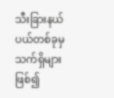သီးခြားနယ်ပယ်တစ်ခုမှ သက်ရှိများဖြစ်၍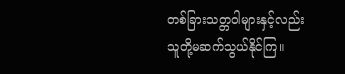တစ်ခြားသတ္တဝါများနှင့်လည်း သူတို့မဆက်သွယ်နိုင်ကြ။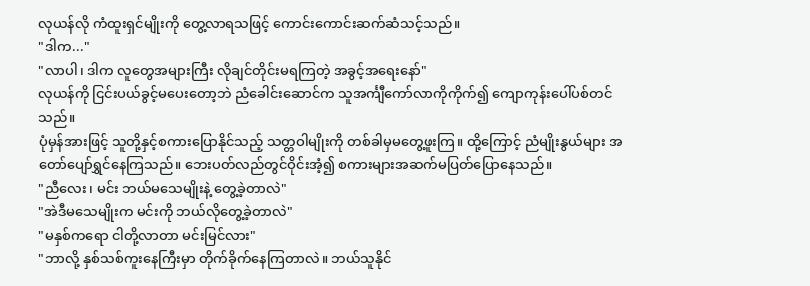လုယန်လို ကံထူးရှင်မျိုးကို တွေ့လာရသဖြင့် ကောင်းကောင်းဆက်ဆံသင့်သည်။
"ဒါက..."
"လာပါ၊ ဒါက လူတွေအများကြီး လိုချင်တိုင်းမရကြတဲ့ အခွင့်အရေးနော်"
လုယန်ကို ငြင်းပယ်ခွင့်မပေးတော့ဘဲ ညံခေါင်းဆောင်က သူအင်္ကျီကော်လာကိုကိုက်၍ ကျောကုန်းပေါ်ပစ်တင်သည်။
ပုံမှန်အားဖြင့် သူတို့နှင့်စကားပြောနိုင်သည့် သတ္တဝါမျိုးကို တစ်ခါမှမတွေ့ဖူးကြ။ ထို့ကြောင့် ညံမျိုးနွယ်များ အတော်ပျော်ရွှင်နေကြသည်။ ဘေးပတ်လည်တွင်ဝိုင်းအံ့၍ စကားများအဆက်မပြတ်ပြောနေသည်။
"ညီလေး၊ မင်း ဘယ်မသေမျိုးနဲ့ တွေ့ခဲ့တာလဲ"
"အဲဒီမသေမျိုးက မင်းကို ဘယ်လိုတွေ့ခဲ့တာလဲ"
"မနှစ်ကရော ငါတို့လာတာ မင်းမြင်လား"
"ဘာလို့ နှစ်သစ်ကူးနေကြီးမှာ တိုက်ခိုက်နေကြတာလဲ။ ဘယ်သူနိုင်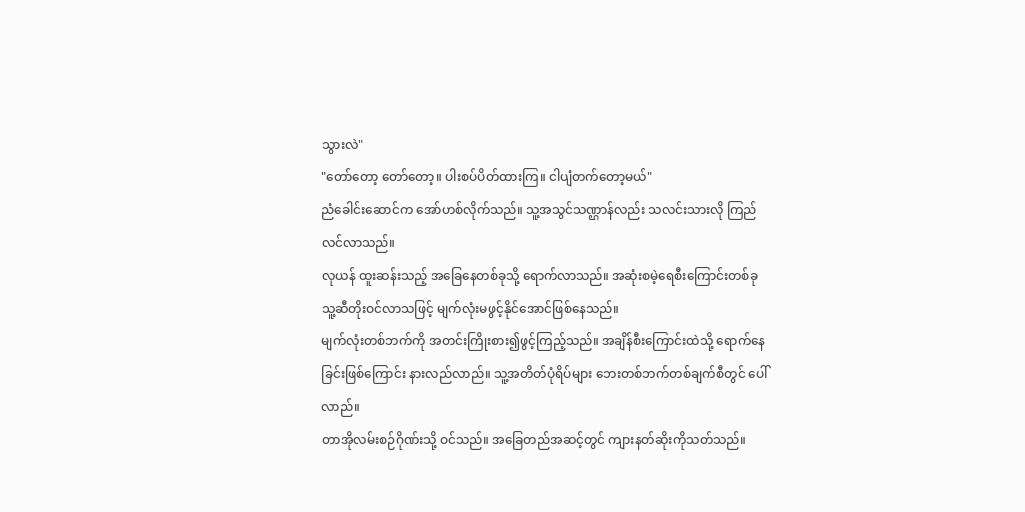သွားလဲ"
"တော်တော့ တော်တော့။ ပါးစပ်ပိတ်ထားကြ။ ငါပျံတက်တော့မယ်"
ညံခေါင်းဆောင်က အော်ဟစ်လိုက်သည်။ သူ့အသွင်သဏ္ဌာန်လည်း သလင်းသားလို ကြည်လင်လာသည်။
လုယန် ထူးဆန်းသည့် အခြေနေတစ်ခုသို့ ရောက်လာသည်။ အဆုံးစမဲ့ရေစီးကြောင်းတစ်ခု သူ့ဆီတိုးဝင်လာသဖြင့် မျက်လုံးမဖွင့်နိုင်အောင်ဖြစ်နေသည်။
မျက်လုံးတစ်ဘက်ကို အတင်းကြိုးစား၍ဖွင့်ကြည့်သည်။ အချိန်စီးကြောင်းထဲသို့ ရောက်နေခြင်းဖြစ်ကြောင်း နားလည်လာည်။ သူ့အတိတ်ပုံရိပ်များ ဘေးတစ်ဘက်တစ်ချက်စီတွင် ပေါ်လာည်။
တာအိုလမ်းစဉ်ဂိုဏ်းသို့ ဝင်သည်။ အခြေတည်အဆင့်တွင် ကျားနတ်ဆိုးကိုသတ်သည်။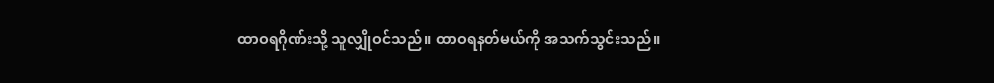ထာဝရဂိုဏ်းသို့ သူလျှိုဝင်သည်။ ထာဝရနတ်မယ်ကို အသက်သွင်းသည်။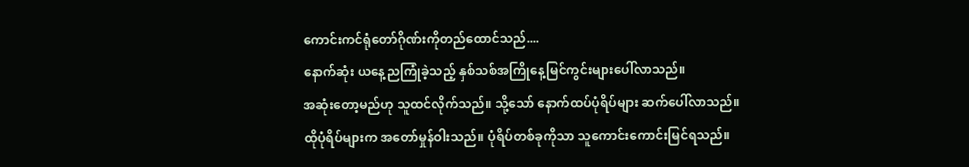ကောင်းကင်ရုံတော်ဂိုဏ်းကိုတည်ထောင်သည်....
နောက်ဆုံး ယနေ့ညကြုံခဲ့သည့် နှစ်သစ်အကြိုနေ့မြင်ကွင်းများပေါ်လာသည်။
အဆုံးတော့မည်ဟု သူထင်လိုက်သည်။ သို့သော် နောက်ထပ်ပုံရိပ်များ ဆက်ပေါ်လာသည်။
ထိုပုံရိပ်များက အတော်မှုန်ဝါးသည်။ ပုံရိပ်တစ်ခုကိုသာ သူကောင်းကောင်းမြင်ရသည်။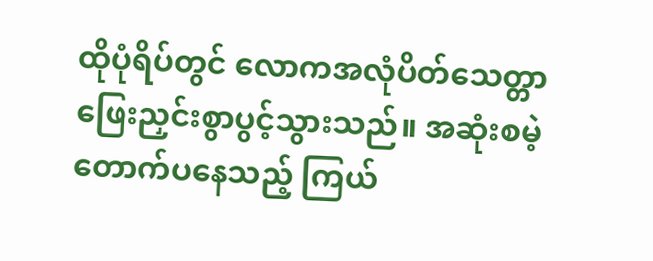ထိုပုံရိပ်တွင် လောကအလုံပိတ်သေတ္တာ ဖြေးညှင်းစွာပွင့်သွားသည်။ အဆုံးစမဲ့တောက်ပနေသည့် ကြယ်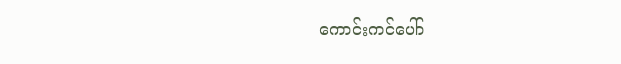ကောင်းကင်ပေါ်ာ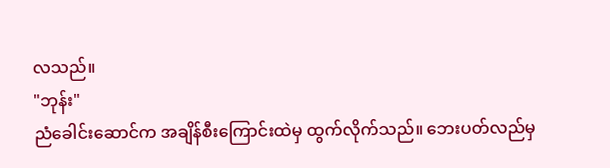လသည်။
"ဘုန်း"
ညံခေါင်းဆောင်က အချိန်စီးကြောင်းထဲမှ ထွက်လိုက်သည်။ ဘေးပတ်လည်မှ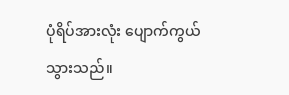ပုံရိပ်အားလုံး ပျောက်ကွယ်သွားသည်။